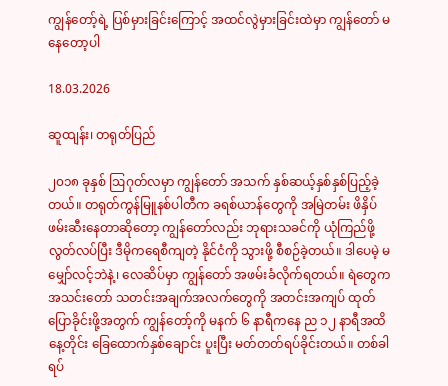ကျွန်တော့်ရဲ့ ပြစ်မှားခြင်းကြောင့် အထင်လွဲမှားခြင်းထဲမှာ ကျွန်တော် မနေတော့ပါ

18.03.2026

ဆူထျန်း၊ တရုတ်ပြည်

၂၀၁၈ ခုနှစ် ဩဂုတ်လမှာ ကျွန်တော် အသက် နှစ်ဆယ့်နှစ်နှစ်ပြည့်ခဲ့တယ်။ တရုတ်ကွန်မြူနစ်ပါတီက ခရစ်ယာန်တွေကို အမြဲတမ်း ဖိနှိပ်ဖမ်းဆီးနေတာဆိုတော့ ကျွန်တော်လည်း ဘုရားသခင်ကို ယုံကြည်ဖို့ လွတ်လပ်ပြီး ဒီမိုကရေစီကျတဲ့ နိုင်ငံကို သွားဖို့ စီစဉ်ခဲ့တယ်။ ဒါပေမဲ့ မမျှော်လင့်ဘဲနဲ့၊ လေဆိပ်မှာ ကျွန်တော် အဖမ်းခံလိုက်ရတယ်။ ရဲတွေက အသင်းတော် သတင်းအချက်အလက်တွေကို အတင်းအကျပ် ထုတ်ပြောခိုင်းဖို့အတွက် ကျွန်တော့်ကို မနက် ၆ နာရီကနေ ည ၁၂ နာရီအထိ နေ့တိုင်း ခြေထောက်နှစ်ချောင်း ပူးပြီး မတ်တတ်ရပ်ခိုင်းတယ်။ တစ်ခါရပ်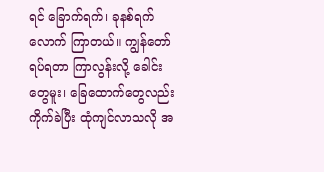ရင် ခြောက်ရက်၊ ခုနစ်ရက်လောက် ကြာတယ်။ ကျွန်တော် ရပ်ရတာ ကြာလွန်းလို့ ခေါင်းတွေမူး၊ ခြေထောက်တွေလည်း ကိုက်ခဲပြီး ထုံကျင်လာသလို အ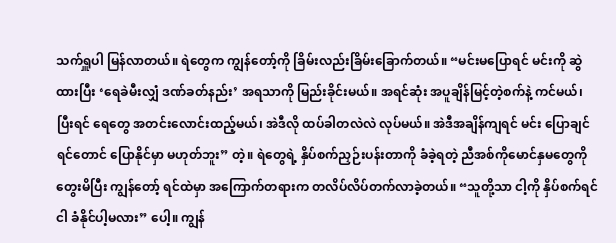သက်ရှူပါ မြန်လာတယ်။ ရဲတွေက ကျွန်တော့်ကို ခြိမ်းလည်းခြိမ်းခြောက်တယ်။ “မင်းမပြောရင် မင်းကို ဆွဲထားပြီး ‘ရေခဲမီးလျှံ ဒဏ်ခတ်နည်း’ အရသာကို မြည်းခိုင်းမယ်။ အရင်ဆုံး အပူချိန်မြင့်တဲ့စက်နဲ့ ကင်မယ်၊ ပြီးရင် ရေတွေ အတင်းလောင်းထည့်မယ်၊ အဲဒီလို ထပ်ခါတလဲလဲ လုပ်မယ်။ အဲဒီအချိန်ကျရင် မင်း ပြောချင်ရင်တောင် ပြောနိုင်မှာ မဟုတ်ဘူး” တဲ့။ ရဲတွေရဲ့ နှိပ်စက်ညှဉ်းပန်းတာကို ခံခဲ့ရတဲ့ ညီအစ်ကိုမောင်နှမတွေကို တွေးမိပြီး ကျွန်တော့် ရင်ထဲမှာ အကြောက်တရားက တလိပ်လိပ်တက်လာခဲ့တယ်။ “သူတို့သာ ငါ့ကို နှိပ်စက်ရင် ငါ ခံနိုင်ပါ့မလား” ပေါ့။ ကျွန်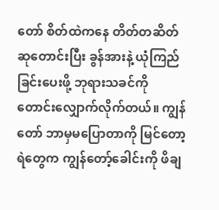တော် စိတ်ထဲကနေ တိတ်တဆိတ် ဆုတောင်းပြီး ခွန်အားနဲ့ ယုံကြည်ခြင်းပေးဖို့ ဘုရားသခင်ကို တောင်းလျှောက်လိုက်တယ်။ ကျွန်တော် ဘာမှမပြောတာကို မြင်တော့ ရဲတွေက ကျွန်တော့်ခေါင်းကို ဖိချ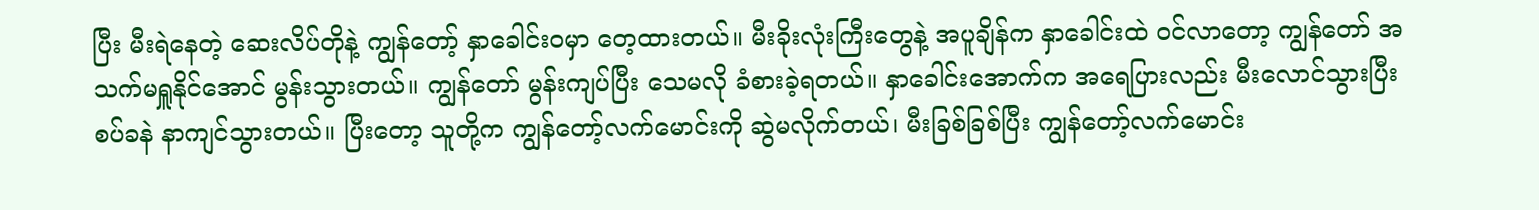ပြီး မီးရဲနေတဲ့ ဆေးလိပ်တိုနဲ့ ကျွန်တော့် နှာခေါင်းဝမှာ တေ့ထားတယ်။ မီးခိုးလုံးကြီးတွေနဲ့ အပူချိန်က နှာခေါင်းထဲ ဝင်လာတော့ ကျွန်တော် အသက်မရှူနိုင်အောင် မွန်းသွားတယ်။ ကျွန်တော် မွန်းကျပ်ပြီး သေမလို ခံစားခဲ့ရတယ်။ နှာခေါင်းအောက်က အရေပြားလည်း မီးလောင်သွားပြီး စပ်ခနဲ နာကျင်သွားတယ်။ ပြီးတော့ သူတို့က ကျွန်တော့်လက်မောင်းကို ဆွဲမလိုက်တယ်၊ မီးခြစ်ခြစ်ပြီး ကျွန်တော့်လက်မောင်း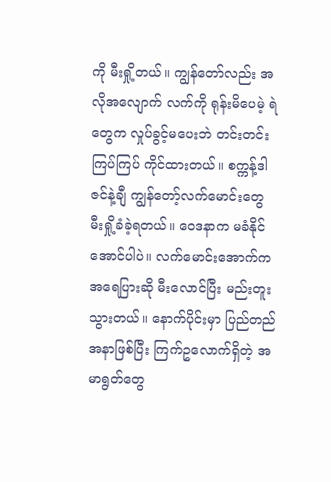ကို မီးရှို့တယ်။ ကျွန်တော်လည်း အလိုအလျောက် လက်ကို ရုန်းမိပေမဲ့ ရဲတွေက လှုပ်ခွင့်မပေးဘဲ တင်းတင်းကြပ်ကြပ် ကိုင်ထားတယ်။ စက္ကန့်ဒါဇင်နဲ့ချီ ကျွန်တော့်လက်မောင်းတွေ မီးရှို့ခံခဲ့ရတယ်။ ဝေဒနာက မခံနိုင်အောင်ပါပဲ။ လက်မောင်းအောက်က အရေပြားဆို မီးလောင်ပြီး မည်းတူးသွားတယ်။ နောက်ပိုင်းမှာ ပြည်တည်အနာဖြစ်ပြီး ကြက်ဥလောက်ရှိတဲ့ အမာရွတ်တွေ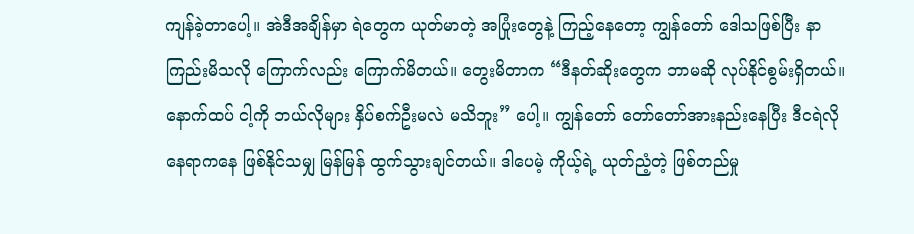ကျန်ခဲ့တာပေါ့။ အဲဒီအချိန်မှာ ရဲတွေက ယုတ်မာတဲ့ အပြုံးတွေနဲ့ ကြည့်နေတော့ ကျွန်တော် ဒေါသဖြစ်ပြီး နာကြည်းမိသလို ကြောက်လည်း ကြောက်မိတယ်။ တွေးမိတာက “ဒီနတ်ဆိုးတွေက ဘာမဆို လုပ်နိုင်စွမ်းရှိတယ်။ နောက်ထပ် ငါ့ကို ဘယ်လိုများ နှိပ်စက်ဦးမလဲ မသိဘူး” ပေါ့။ ကျွန်တော် တော်တော်အားနည်းနေပြီး ဒီငရဲလိုနေရာကနေ ဖြစ်နိုင်သမျှ မြန်မြန် ထွက်သွားချင်တယ်။ ဒါပေမဲ့ ကိုယ့်ရဲ့ ယုတ်ညံ့တဲ့ ဖြစ်တည်မှု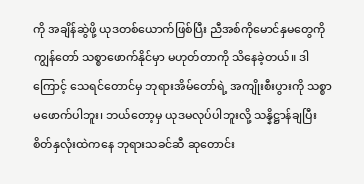ကို အချိန်ဆွဲဖို့ ယုဒတစ်ယောက်ဖြစ်ပြီး ညီအစ်ကိုမောင်နှမတွေကို ကျွန်တော် သစ္စာဖောက်နိုင်မှာ မဟုတ်တာကို သိနေခဲ့တယ်။ ဒါကြောင့် သေရင်တောင်မှ ဘုရားအိမ်တော်ရဲ့ အကျိုးစီးပွားကို သစ္စာမဖောက်ပါဘူး၊ ဘယ်တော့မှ ယုဒမလုပ်ပါဘူးလို့ သန္နိဋ္ဌာန်ချပြီး စိတ်နှလုံးထဲကနေ ဘုရားသခင်ဆီ ဆုတောင်း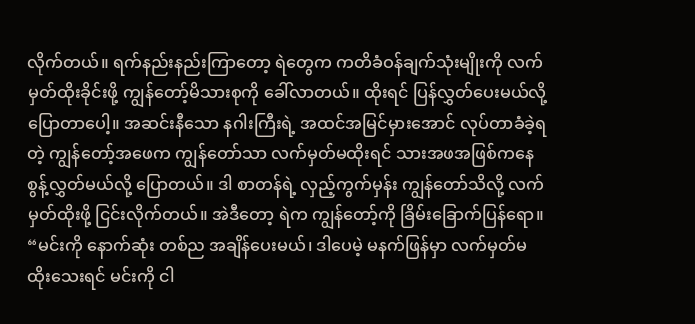လိုက်တယ်။ ရက်နည်းနည်းကြာတော့ ရဲတွေက ကတိခံဝန်ချက်သုံးမျိုးကို လက်မှတ်ထိုးခိုင်းဖို့ ကျွန်တော့်မိသားစုကို ခေါ်လာတယ်။ ထိုးရင် ပြန်လွှတ်ပေးမယ်လို့ ပြောတာပေါ့။ အဆင်းနီသော နဂါးကြီးရဲ့ အထင်အမြင်မှားအောင် လုပ်တာခံခဲ့ရတဲ့ ကျွန်တော့်အဖေက ကျွန်တော်သာ လက်မှတ်မထိုးရင် သားအဖအဖြစ်ကနေ စွန့်လွှတ်မယ်လို့ ပြောတယ်။ ဒါ စာတန်ရဲ့ လှည့်ကွက်မှန်း ကျွန်တော်သိလို့ လက်မှတ်ထိုးဖို့ ငြင်းလိုက်တယ်။ အဲဒီတော့ ရဲက ကျွန်တော့်ကို ခြိမ်းခြောက်ပြန်ရော။ “မင်းကို နောက်ဆုံး တစ်ည အချိန်ပေးမယ်၊ ဒါပေမဲ့ မနက်ဖြန်မှာ လက်မှတ်မထိုးသေးရင် မင်းကို ငါ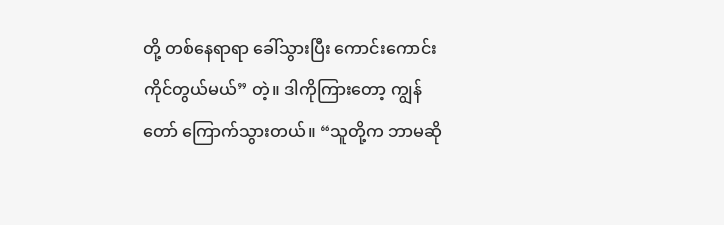တို့ တစ်နေရာရာ ခေါ်သွားပြီး ကောင်းကောင်း ကိုင်တွယ်မယ်” တဲ့။ ဒါကိုကြားတော့ ကျွန်တော် ကြောက်သွားတယ်။ “သူတို့က ဘာမဆို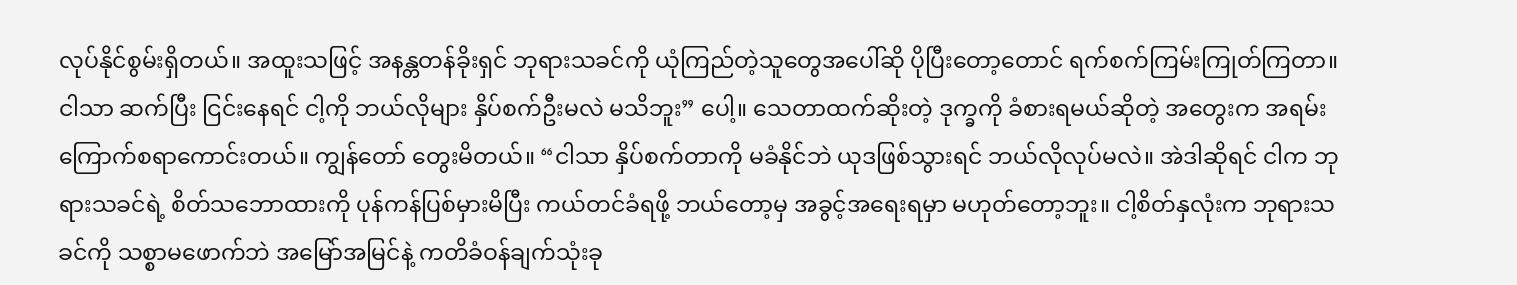လုပ်နိုင်စွမ်းရှိတယ်။ အထူးသဖြင့် အနန္တတန်ခိုးရှင် ဘုရားသခင်ကို ယုံကြည်တဲ့သူတွေအပေါ်ဆို ပိုပြီးတော့တောင် ရက်စက်ကြမ်းကြုတ်ကြတာ။ ငါသာ ဆက်ပြီး ငြင်းနေရင် ငါ့ကို ဘယ်လိုများ နှိပ်စက်ဦးမလဲ မသိဘူး” ပေါ့။ သေတာထက်ဆိုးတဲ့ ဒုက္ခကို ခံစားရမယ်ဆိုတဲ့ အတွေးက အရမ်းကြောက်စရာကောင်းတယ်။ ကျွန်တော် တွေးမိတယ်။ “ငါသာ နှိပ်စက်တာကို မခံနိုင်ဘဲ ယုဒဖြစ်သွားရင် ဘယ်လိုလုပ်မလဲ။ အဲဒါဆိုရင် ငါက ဘုရားသခင်ရဲ့ စိတ်သဘောထားကို ပုန်ကန်ပြစ်မှားမိပြီး ကယ်တင်ခံရဖို့ ဘယ်တော့မှ အခွင့်အရေးရမှာ မဟုတ်တော့ဘူး။ ငါ့စိတ်နှလုံးက ဘုရားသခင်ကို သစ္စာမဖောက်ဘဲ အမြော်အမြင်နဲ့ ကတိခံဝန်ချက်သုံးခု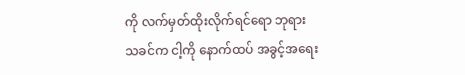ကို လက်မှတ်ထိုးလိုက်ရင်ရော ဘုရားသခင်က ငါ့ကို နောက်ထပ် အခွင့်အရေး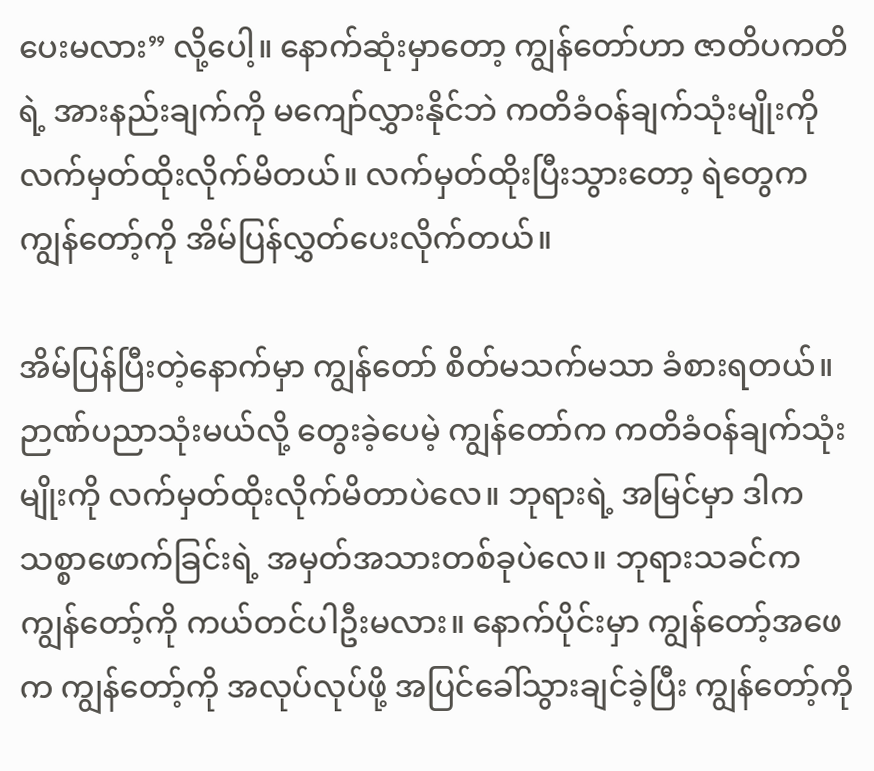ပေးမလား” လို့ပေါ့။ နောက်ဆုံးမှာတော့ ကျွန်တော်ဟာ ဇာတိပကတိရဲ့ အားနည်းချက်ကို မကျော်လွှားနိုင်ဘဲ ကတိခံဝန်ချက်သုံးမျိုးကို လက်မှတ်ထိုးလိုက်မိတယ်။ လက်မှတ်ထိုးပြီးသွားတော့ ရဲတွေက ကျွန်တော့်ကို အိမ်ပြန်လွှတ်ပေးလိုက်တယ်။

အိမ်ပြန်ပြီးတဲ့နောက်မှာ ကျွန်တော် စိတ်မသက်မသာ ခံစားရတယ်။ ဉာဏ်ပညာသုံးမယ်လို့ တွေးခဲ့ပေမဲ့ ကျွန်တော်က ကတိခံဝန်ချက်သုံးမျိုးကို လက်မှတ်ထိုးလိုက်မိတာပဲလေ။ ဘုရားရဲ့ အမြင်မှာ ဒါက သစ္စာဖောက်ခြင်းရဲ့ အမှတ်အသားတစ်ခုပဲလေ။ ဘုရားသခင်က ကျွန်တော့်ကို ကယ်တင်ပါဦးမလား။ နောက်ပိုင်းမှာ ကျွန်တော့်အဖေက ကျွန်တော့်ကို အလုပ်လုပ်ဖို့ အပြင်ခေါ်သွားချင်ခဲ့ပြီး ကျွန်တော့်ကို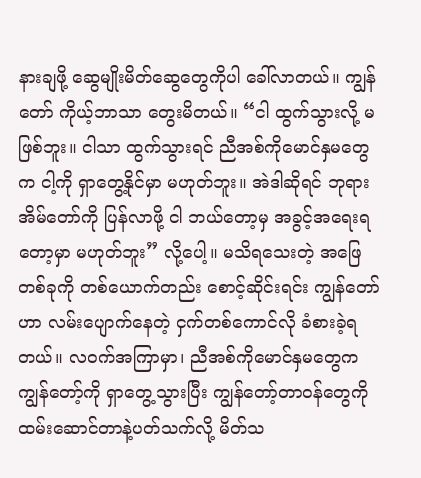နားချဖို့ ဆွေမျိုးမိတ်ဆွေတွေကိုပါ ခေါ်လာတယ်။ ကျွန်တော် ကိုယ့်ဘာသာ တွေးမိတယ်။ “ငါ ထွက်သွားလို့ မဖြစ်ဘူး။ ငါသာ ထွက်သွားရင် ညီအစ်ကိုမောင်နှမတွေက ငါ့ကို ရှာတွေ့နိုင်မှာ မဟုတ်ဘူး။ အဲဒါဆိုရင် ဘုရားအိမ်တော်ကို ပြန်လာဖို့ ငါ ဘယ်တော့မှ အခွင့်အရေးရတော့မှာ မဟုတ်ဘူး” လို့ပေါ့။ မသိရသေးတဲ့ အဖြေတစ်ခုကို တစ်ယောက်တည်း စောင့်ဆိုင်းရင်း ကျွန်တော်ဟာ လမ်းပျောက်နေတဲ့ ငှက်တစ်ကောင်လို ခံစားခဲ့ရတယ်။ လဝက်အကြာမှာ၊ ညီအစ်ကိုမောင်နှမတွေက ကျွန်တော့်ကို ရှာတွေ့သွားပြီး ကျွန်တော့်တာဝန်တွေကို ထမ်းဆောင်တာနဲ့ပတ်သက်လို့ မိတ်သ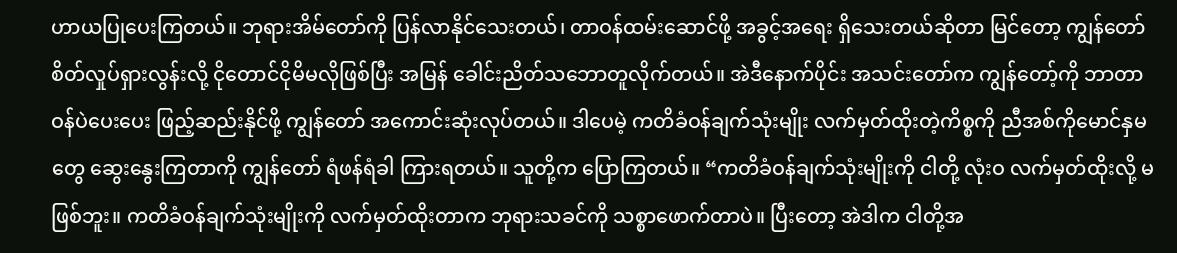ဟာယပြုပေးကြတယ်။ ဘုရားအိမ်တော်ကို ပြန်လာနိုင်သေးတယ်၊ တာဝန်ထမ်းဆောင်ဖို့ အခွင့်အရေး ရှိသေးတယ်ဆိုတာ မြင်တော့ ကျွန်တော် စိတ်လှုပ်ရှားလွန်းလို့ ငိုတောင်ငိုမိမလိုဖြစ်ပြီး အမြန် ခေါင်းညိတ်သဘောတူလိုက်တယ်။ အဲဒီနောက်ပိုင်း အသင်းတော်က ကျွန်တော့်ကို ဘာတာဝန်ပဲပေးပေး ဖြည့်ဆည်းနိုင်ဖို့ ကျွန်တော် အကောင်းဆုံးလုပ်တယ်။ ဒါပေမဲ့ ကတိခံဝန်ချက်သုံးမျိုး လက်မှတ်ထိုးတဲ့ကိစ္စကို ညီအစ်ကိုမောင်နှမတွေ ဆွေးနွေးကြတာကို ကျွန်တော် ရံဖန်ရံခါ ကြားရတယ်။ သူတို့က ပြောကြတယ်။ “ကတိခံဝန်ချက်သုံးမျိုးကို ငါတို့ လုံးဝ လက်မှတ်ထိုးလို့ မဖြစ်ဘူး။ ကတိခံဝန်ချက်သုံးမျိုးကို လက်မှတ်ထိုးတာက ဘုရားသခင်ကို သစ္စာဖောက်တာပဲ။ ပြီးတော့ အဲဒါက ငါတို့အ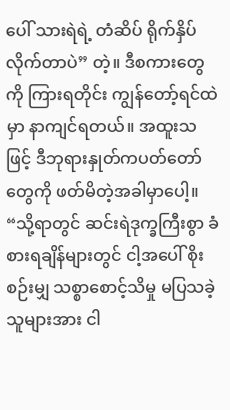ပေါ် သားရဲရဲ့ တံဆိပ် ရိုက်နှိပ်လိုက်တာပဲ” တဲ့။ ဒီစကားတွေကို ကြားရတိုင်း ကျွန်တော့်ရင်ထဲမှာ နာကျင်ရတယ်။ အထူးသဖြင့် ဒီဘုရားနှုတ်ကပတ်တော်တွေကို ဖတ်မိတဲ့အခါမှာပေါ့။ “သို့ရာတွင် ဆင်းရဲဒုက္ခကြီးစွာ ခံစားရချိန်များတွင် ငါ့အပေါ် စိုးစဉ်းမျှ သစ္စာစောင့်သိမှု မပြသခဲ့သူများအား ငါ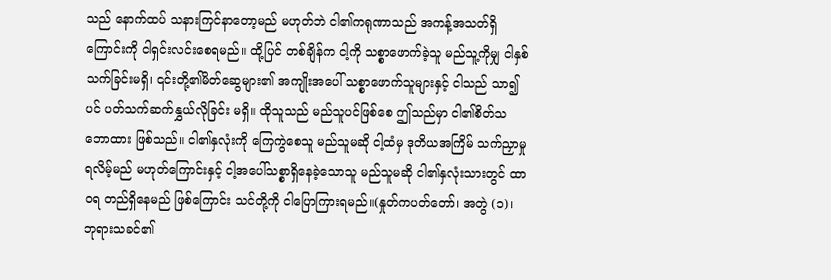သည် နောက်ထပ် သနားကြင်နာတော့မည် မဟုတ်ဘဲ ငါ၏ကရုဏာသည် အကန့်အသတ်ရှိကြောင်းကို ငါရှင်းလင်းစေရမည်။ ထို့ပြင် တစ်ချိန်က ငါ့ကို သစ္စာဖောက်ခဲ့သူ မည်သူ့ကိုမျှ ငါနှစ်သက်ခြင်းမရှိ၊ ၎င်းတို့၏မိတ်ဆွေများ၏ အကျိုးအပေါ် သစ္စာဖောက်သူများနှင့် ငါသည် သာ၍ပင် ပတ်သက်ဆက်နွှယ်လိုခြင်း မရှိ။ ထိုသူသည် မည်သူပင်ဖြစ်စေ ဤသည်မှာ ငါ၏စိတ်သဘောထား ဖြစ်သည်။ ငါ၏နှလုံးကို ကြေကွဲစေသူ မည်သူမဆို ငါ့ထံမှ ဒုတိယအကြိမ် သက်ညှာမှု ရလိမ့်မည် မဟုတ်ကြောင်းနှင့် ငါ့အပေါ်သစ္စာရှိနေခဲ့သောသူ မည်သူမဆို ငါ၏နှလုံးသားတွင် ထာဝရ တည်ရှိနေမည် ဖြစ်ကြောင်း သင်တို့ကို ငါပြောကြားရမည်။(နှုတ်ကပတ်တော်၊ အတွဲ (၁)၊ ဘုရားသခင်၏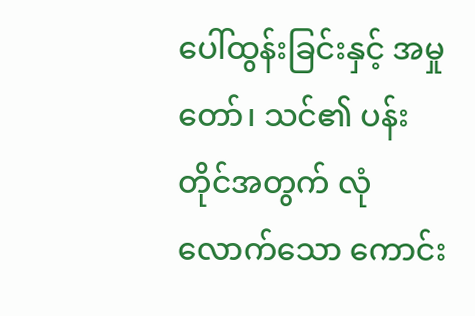ပေါ်ထွန်းခြင်းနှင့် အမှုတော်၊ သင်၏ ပန်းတိုင်အတွက် လုံလောက်သော ကောင်း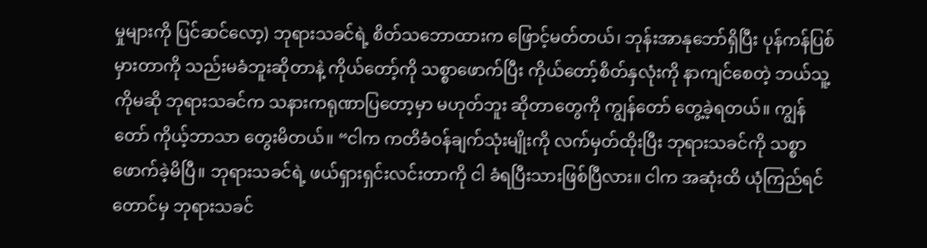မှုများကို ပြင်ဆင်လော့) ဘုရားသခင်ရဲ့ စိတ်သဘောထားက ဖြောင့်မတ်တယ်၊ ဘုန်းအာနုဘော်ရှိပြီး ပုန်ကန်ပြစ်မှားတာကို သည်းမခံဘူးဆိုတာနဲ့ ကိုယ်တော့်ကို သစ္စာဖောက်ပြီး ကိုယ်တော့်စိတ်နှလုံးကို နာကျင်စေတဲ့ ဘယ်သူ့ကိုမဆို ဘုရားသခင်က သနားကရုဏာပြတော့မှာ မဟုတ်ဘူး ဆိုတာတွေကို ကျွန်တော် တွေ့ခဲ့ရတယ်။ ကျွန်တော် ကိုယ့်ဘာသာ တွေးမိတယ်။ “ငါက ကတိခံဝန်ချက်သုံးမျိုးကို လက်မှတ်ထိုးပြီး ဘုရားသခင်ကို သစ္စာဖောက်ခဲ့မိပြီ။ ဘုရားသခင်ရဲ့ ဖယ်ရှားရှင်းလင်းတာကို ငါ ခံရပြီးသားဖြစ်ပြီလား။ ငါက အဆုံးထိ ယုံကြည်ရင်တောင်မှ ဘုရားသခင်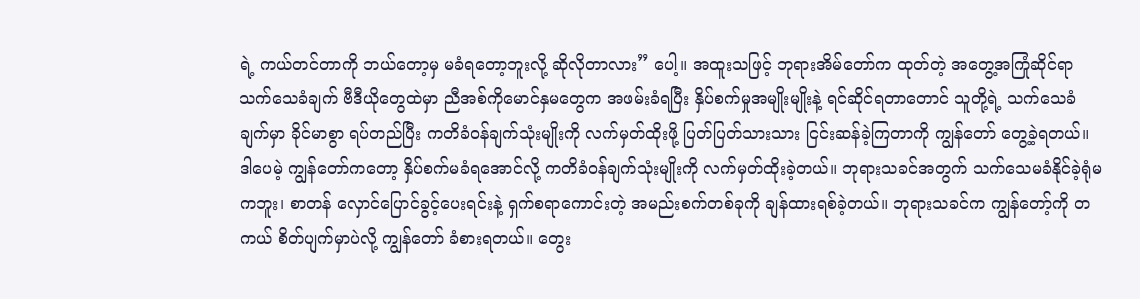ရဲ့ ကယ်တင်တာကို ဘယ်တော့မှ မခံရတော့ဘူးလို့ ဆိုလိုတာလား” ပေါ့။ အထူးသဖြင့် ဘုရားအိမ်တော်က ထုတ်တဲ့ အတွေ့အကြုံဆိုင်ရာ သက်သေခံချက် ဗီဒီယိုတွေထဲမှာ ညီအစ်ကိုမောင်နှမတွေက အဖမ်းခံရပြီး နှိပ်စက်မှုအမျိုးမျိုးနဲ့ ရင်ဆိုင်ရတာတောင် သူတို့ရဲ့ သက်သေခံချက်မှာ ခိုင်မာစွာ ရပ်တည်ပြီး ကတိခံဝန်ချက်သုံးမျိုးကို လက်မှတ်ထိုးဖို့ ပြတ်ပြတ်သားသား ငြင်းဆန်ခဲ့ကြတာကို ကျွန်တော် တွေ့ခဲ့ရတယ်။ ဒါပေမဲ့ ကျွန်တော်ကတော့ နှိပ်စက်မခံရအောင်လို့ ကတိခံဝန်ချက်သုံးမျိုးကို လက်မှတ်ထိုးခဲ့တယ်။ ဘုရားသခင်အတွက် သက်သေမခံနိုင်ခဲ့ရုံမကဘူး၊ စာတန် လှောင်ပြောင်ခွင့်ပေးရင်းနဲ့ ရှက်စရာကောင်းတဲ့ အမည်းစက်တစ်ခုကို ချန်ထားရစ်ခဲ့တယ်။ ဘုရားသခင်က ကျွန်တော့်ကို တကယ် စိတ်ပျက်မှာပဲလို့ ကျွန်တော် ခံစားရတယ်။ တွေး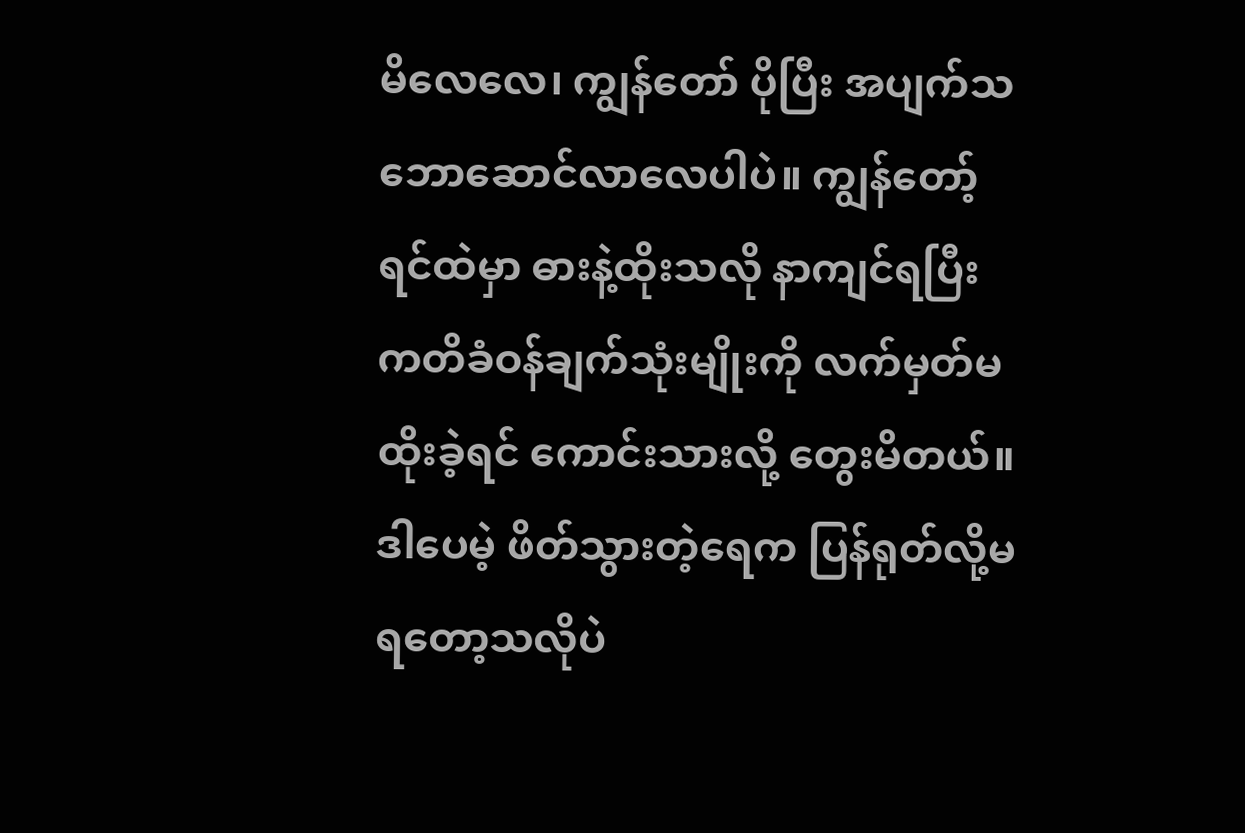မိလေလေ၊ ကျွန်တော် ပိုပြီး အပျက်သဘောဆောင်လာလေပါပဲ။ ကျွန်တော့်ရင်ထဲမှာ ဓားနဲ့ထိုးသလို နာကျင်ရပြီး ကတိခံဝန်ချက်သုံးမျိုးကို လက်မှတ်မထိုးခဲ့ရင် ကောင်းသားလို့ တွေးမိတယ်။ ဒါပေမဲ့ ဖိတ်သွားတဲ့ရေက ပြန်ရုတ်လို့မရတော့သလိုပဲ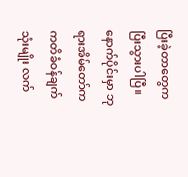ပြီးခဲ့တာတွေက ပြီးသွားပါပြီ။ နောက်ပိုင်းမှာ ဘုရားအိမ်တော်က ကတိခံဝန်ချက်သုံးမျိုး လက်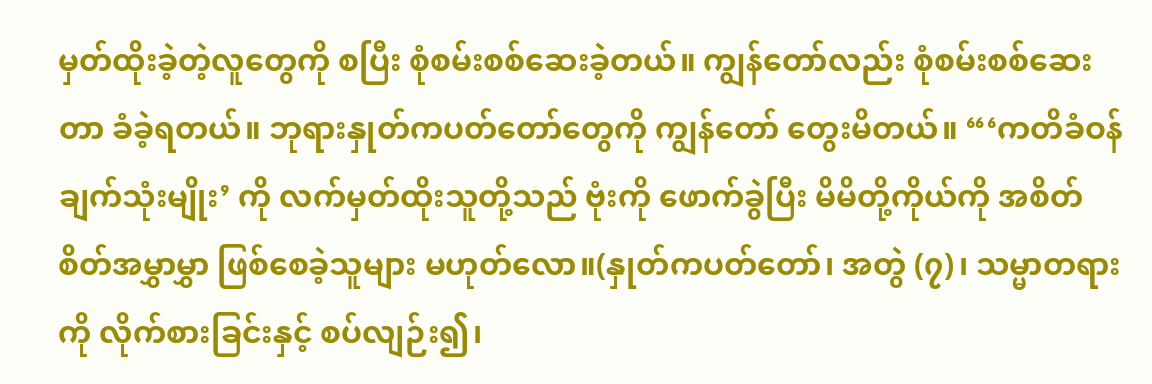မှတ်ထိုးခဲ့တဲ့လူတွေကို စပြီး စုံစမ်းစစ်ဆေးခဲ့တယ်။ ကျွန်တော်လည်း စုံစမ်းစစ်ဆေးတာ ခံခဲ့ရတယ်။ ဘုရားနှုတ်ကပတ်တော်တွေကို ကျွန်တော် တွေးမိတယ်။ “‘ကတိခံဝန်ချက်သုံးမျိုး’ ကို လက်မှတ်ထိုးသူတို့သည် ဗုံးကို ဖောက်ခွဲပြီး မိမိတို့ကိုယ်ကို အစိတ်စိတ်အမွှာမွှာ ဖြစ်စေခဲ့သူများ မဟုတ်လော။(နှုတ်ကပတ်တော်၊ အတွဲ (၇)၊ သမ္မာတရားကို လိုက်စားခြင်းနှင့် စပ်လျဉ်း၍၊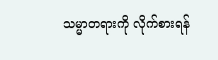သမ္မာတရားကို လိုက်စားရန်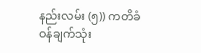နည်းလမ်း (၅)) ကတိခံဝန်ချက်သုံး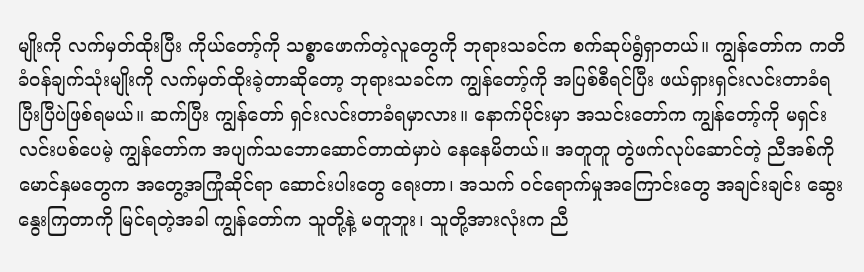မျိုးကို လက်မှတ်ထိုးပြီး ကိုယ်တော့်ကို သစ္စာဖောက်တဲ့လူတွေကို ဘုရားသခင်က စက်ဆုပ်ရွံရှာတယ်။ ကျွန်တော်က ကတိခံဝန်ချက်သုံးမျိုးကို လက်မှတ်ထိုးခဲ့တာဆိုတော့ ဘုရားသခင်က ကျွန်တော့်ကို အပြစ်စီရင်ပြီး ဖယ်ရှားရှင်းလင်းတာခံရပြီးပြီပဲဖြစ်ရမယ်။ ဆက်ပြီး ကျွန်တော် ရှင်းလင်းတာခံရမှာလား။ နောက်ပိုင်းမှာ အသင်းတော်က ကျွန်တော့်ကို မရှင်းလင်းပစ်ပေမဲ့ ကျွန်တော်က အပျက်သဘောဆောင်တာထဲမှာပဲ နေနေမိတယ်။ အတူတူ တွဲဖက်လုပ်ဆောင်တဲ့ ညီအစ်ကိုမောင်နှမတွေက အတွေ့အကြုံဆိုင်ရာ ဆောင်းပါး‌တွေ ရေးတာ၊ အသက် ဝင်ရောက်မှုအကြောင်းတွေ အချင်းချင်း ဆွေးနွေးကြတာကို မြင်ရတဲ့အခါ ကျွန်တော်က သူတို့နဲ့ မတူဘူး၊ သူတို့အားလုံးက ညီ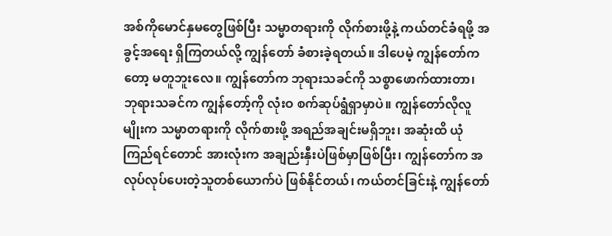အစ်ကိုမောင်နှမတွေဖြစ်ပြီး သမ္မာတရားကို လိုက်စားဖို့နဲ့ ကယ်တင်ခံရဖို့ အခွင့်အရေး ရှိကြတယ်လို့ ကျွန်တော် ခံစားခဲ့ရတယ်။ ဒါပေမဲ့ ကျွန်တော်ကတော့ မတူဘူးလေ။ ကျွန်တော်က ဘုရားသခင်ကို သစ္စာဖောက်ထားတာ၊ ဘုရားသခင်က ကျွန်တော့်ကို လုံးဝ စက်ဆုပ်ရွံရှာမှာပဲ။ ကျွန်တော်လိုလူမျိုးက သမ္မာတရားကို လိုက်စားဖို့ အရည်အချင်းမရှိဘူး၊ အဆုံးထိ ယုံကြည်ရင်တောင် အားလုံးက အချည်းနှီးပဲဖြစ်မှာဖြစ်ပြီး၊ ကျွန်တော်က အလုပ်လုပ်ပေးတဲ့သူတစ်ယောက်ပဲ ဖြစ်နိုင်တယ်၊ ကယ်တင်ခြင်းနဲ့ ကျွန်တော်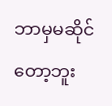ဘာမှမဆိုင်တော့ဘူး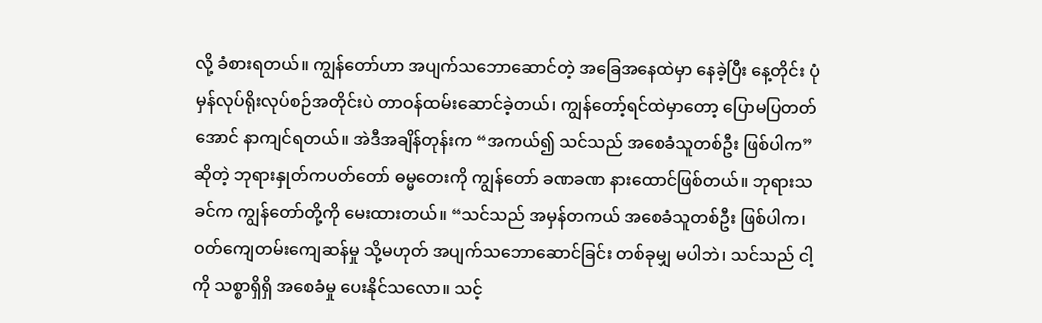လို့ ခံစားရတယ်။ ကျွန်တော်ဟာ အပျက်သဘောဆောင်တဲ့ အခြေအနေထဲမှာ နေခဲ့ပြီး နေ့တိုင်း ပုံမှန်လုပ်ရိုးလုပ်စဉ်အတိုင်းပဲ တာဝန်ထမ်းဆောင်ခဲ့တယ်၊ ကျွန်တော့်ရင်ထဲမှာတော့ ပြောမပြတတ်အောင် နာကျင်ရတယ်။ အဲဒီအချိန်တုန်းက “အကယ်၍ သင်သည် အစေခံသူတစ်ဦး ဖြစ်ပါက” ဆိုတဲ့ ဘုရားနှုတ်ကပတ်တော် ဓမ္မတေးကို ကျွန်တော် ခဏခဏ နားထောင်ဖြစ်တယ်။ ဘုရားသခင်က ကျွန်တော်တို့ကို မေးထားတယ်။ “သင်သည် အမှန်တကယ် အစေခံသူတစ်ဦး ဖြစ်ပါက၊ ဝတ်ကျေတမ်းကျေဆန်မှု သို့မဟုတ် အပျက်သဘောဆောင်ခြင်း တစ်ခုမျှ မပါဘဲ၊ သင်သည် ငါ့ကို သစ္စာရှိရှိ အစေခံမှု ပေးနိုင်သလော။ သင့်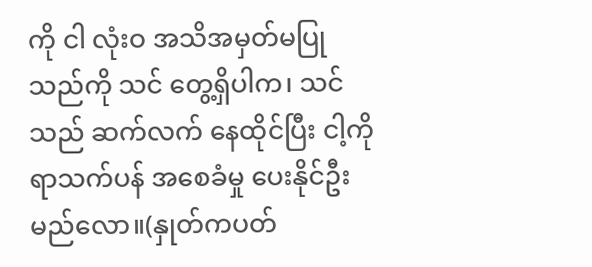ကို ငါ လုံးဝ အသိအမှတ်မပြုသည်ကို သင် တွေ့ရှိပါက၊ သင်သည် ဆက်လက် နေထိုင်ပြီး ငါ့ကို ရာသက်ပန် အစေခံမှု ပေးနိုင်ဦးမည်လော။(နှုတ်ကပတ်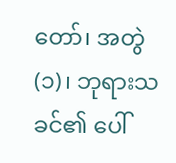တော်၊ အတွဲ (၁)၊ ဘုရားသခင်၏ ပေါ်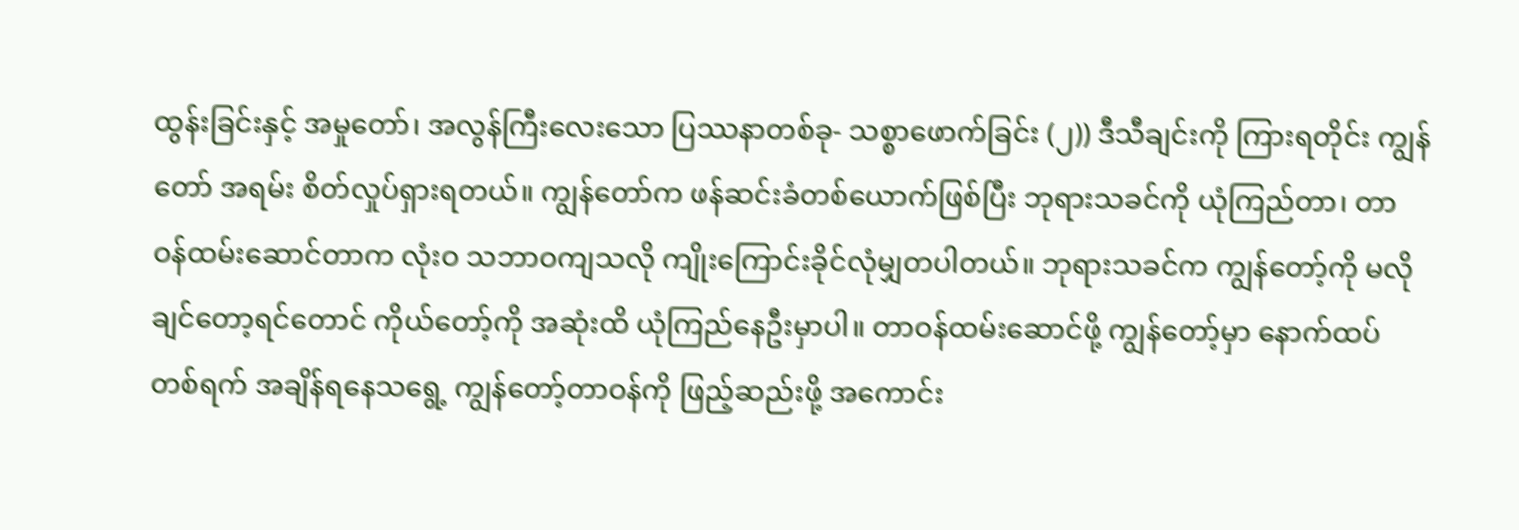ထွန်းခြင်းနှင့် အမှုတော်၊ အလွန်ကြီးလေးသော ပြဿနာတစ်ခု- သစ္စာဖောက်ခြင်း (၂)) ဒီသီချင်းကို ကြားရတိုင်း ကျွန်တော် အရမ်း စိတ်လှုပ်ရှားရတယ်။ ကျွန်တော်က ဖန်ဆင်းခံတစ်ယောက်ဖြစ်ပြီး ဘုရားသခင်ကို ယုံကြည်တာ၊ တာဝန်ထမ်းဆောင်တာက လုံးဝ သဘာဝကျသလို ကျိုးကြောင်းခိုင်လုံမျှတပါတယ်။ ဘုရားသခင်က ကျွန်တော့်ကို မလိုချင်တော့ရင်တောင် ကိုယ်တော့်ကို အဆုံးထိ ယုံကြည်နေဦးမှာပါ။ တာဝန်ထမ်းဆောင်ဖို့ ကျွန်တော့်မှာ နောက်ထပ် တစ်ရက် အချိန်ရနေသရွေ့ ကျွန်တော့်တာဝန်ကို ဖြည့်ဆည်းဖို့ အကောင်း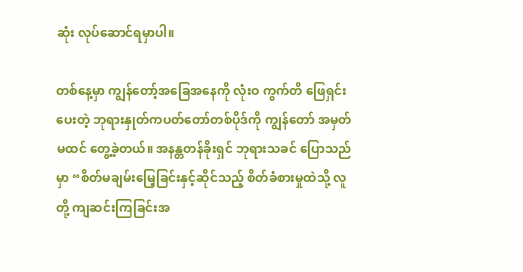ဆုံး လုပ်ဆောင်ရမှာပါ။

တစ်နေ့မှာ ကျွန်တော့်အခြေအနေကို လုံးဝ ကွက်တိ ဖြေရှင်းပေးတဲ့ ဘုရားနှုတ်ကပတ်တော်တစ်ပိုဒ်ကို ကျွန်တော် အမှတ်မထင် တွေ့ခဲ့တယ်။ အနန္တတန်ခိုးရှင် ဘုရားသခင် ပြောသည်မှာ “စိတ်မချမ်းမြေ့ခြင်းနှင့်ဆိုင်သည့် စိတ်ခံစားမှုထဲသို့ လူတို့ ကျဆင်းကြခြင်းအ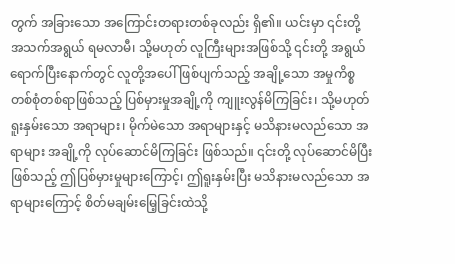တွက် အခြားသော အကြောင်းတရားတစ်ခုလည်း ရှိ၏။ ယင်းမှာ ၎င်းတို့ အသက်အရွယ် ရမလာမီ၊ သို့မဟုတ် လူကြီးများအဖြစ်သို့ ၎င်းတို့ အရွယ်ရောက်ပြီးနောက်တွင် လူတို့အပေါ် ဖြစ်ပျက်သည့် အချို့သော အမှုကိစ္စတစ်စုံတစ်ရာဖြစ်သည့် ပြစ်မှားမှုအချို့ကို ကျူးလွန်မိကြခြင်း၊ သို့မဟုတ် ရူးနှမ်းသော အရာများ၊ မိုက်မဲသော အရာများနှင့် မသိနားမလည်သော အရာများ အချို့ကို လုပ်ဆောင်မိကြခြင်း ဖြစ်သည်။ ၎င်းတို့ လုပ်ဆောင်မိပြီးဖြစ်သည့် ဤပြစ်မှားမှုများကြောင့်၊ ဤရူးနှမ်းပြီး မသိနားမလည်သော အရာများကြောင့် စိတ်မချမ်းမြေ့ခြင်းထဲသို့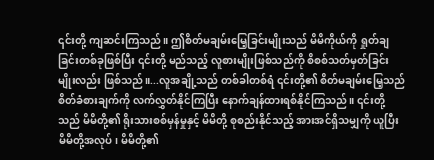၎င်းတို့ ကျဆင်းကြသည်။ ဤစိတ်မချမ်းမြေ့ခြင်းမျိုးသည် မိမိကိုယ်ကို ရှုတ်ချခြင်းတစ်ခုဖြစ်ပြီး ၎င်းတို့ မည်သည့် လူစားမျိုးဖြစ်သည်ကို စိစစ်သတ်မှတ်ခြင်းမျိုးလည်း ဖြစ်သည်။...လူအချို့သည် တစ်ခါတစ်ရံ ၎င်းတို့၏ စိတ်မချမ်းမြေ့သည် စိတ်ခံစားချက်ကို လက်လွှတ်နိုင်ကြပြီး နောက်ချန်ထားရစ်နိုင်ကြသည်။ ၎င်းတို့သည် မိမိတို့၏ ရိုးသားစစ်မှန်မှုနှင့် မိမိတို့ စုစည်းနိုင်သည့် အားအင်ရှိသမျှကို ယူပြီး မိမိတို့အလုပ်၊ မိမိတို့၏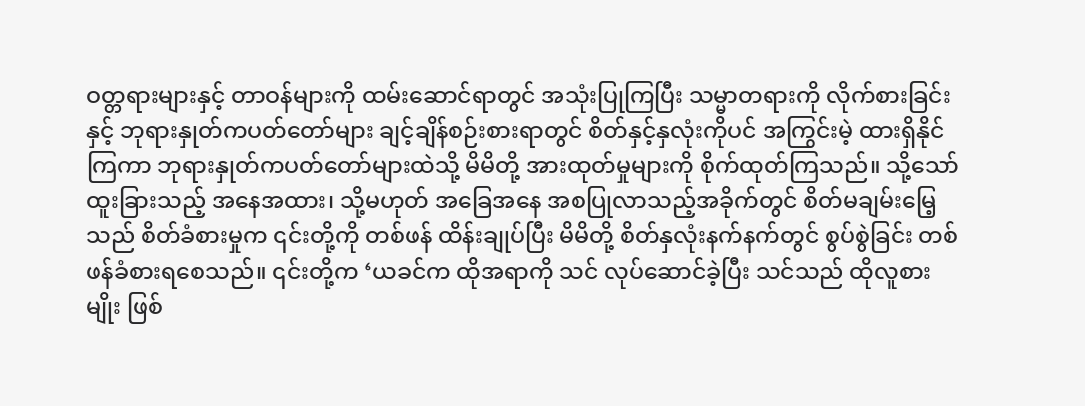ဝတ္တရားများနှင့် တာဝန်များကို ထမ်းဆောင်ရာတွင် အသုံးပြုကြပြီး သမ္မာတရားကို လိုက်စားခြင်းနှင့် ဘုရားနှုတ်ကပတ်တော်များ ချင့်ချိန်စဉ်းစားရာတွင် စိတ်နှင့်နှလုံးကိုပင် အကြွင်းမဲ့ ထားရှိနိုင်ကြကာ ဘုရားနှုတ်ကပတ်တော်များထဲသို့ မိမိတို့ အားထုတ်မှုများကို စိုက်ထုတ်ကြသည်။ သို့သော် ထူးခြားသည့် အနေအထား၊ သို့မဟုတ် အခြေအနေ အစပြုလာသည့်အခိုက်တွင် စိတ်မချမ်းမြေ့သည် စိတ်ခံစားမှုက ၎င်းတို့ကို တစ်ဖန် ထိန်းချုပ်ပြီး မိမိတို့ စိတ်နှလုံးနက်နက်တွင် စွပ်စွဲခြင်း တစ်ဖန်ခံစားရစေသည်။ ၎င်းတို့က ‘ယခင်က ထိုအရာကို သင် လုပ်ဆောင်ခဲ့ပြီး သင်သည် ထိုလူစားမျိုး ဖြစ်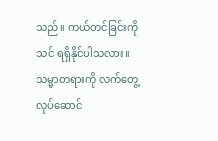သည်။ ကယ်တင်ခြင်းကို သင် ရရှိနိုင်ပါသလား။ သမ္မာတရားကို လက်တွေ့လုပ်ဆောင်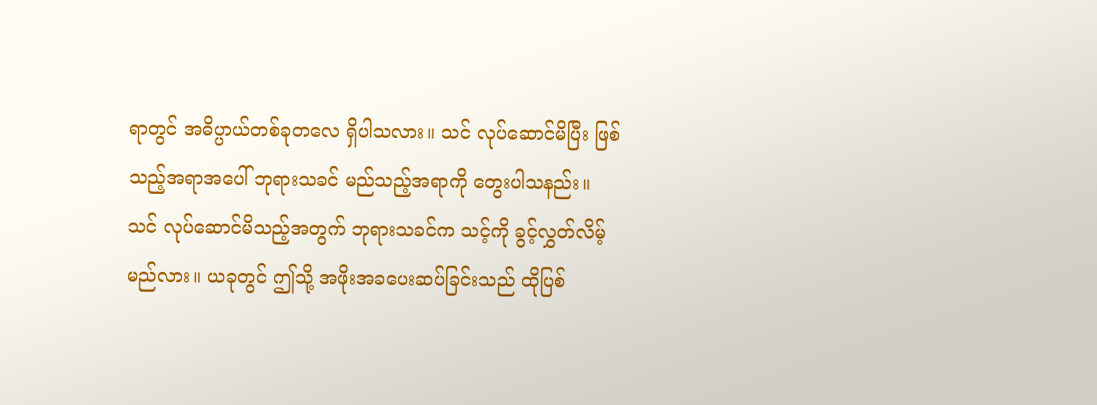ရာတွင် အဓိပ္ပာယ်တစ်ခုတလေ ရှိပါသလား။ သင် လုပ်ဆောင်မိပြီး ဖြစ်သည့်အရာအပေါ် ဘုရားသခင် မည်သည့်အရာကို တွေးပါသနည်း။ သင် လုပ်ဆောင်မိသည့်အတွက် ဘုရားသခင်က သင့်ကို ခွင့်လွှတ်လိမ့်မည်လား။ ယခုတွင် ဤသို့ အဖိုးအခပေးဆပ်ခြင်းသည် ထိုပြစ်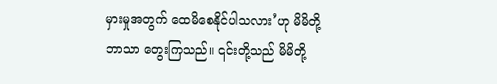မှားမှုအတွက် ထေမိစေနိုင်ပါသလား’ဟု မိမိတို့ဘာသာ တွေးကြသည်။ ၎င်းတို့သည် မိမိတို့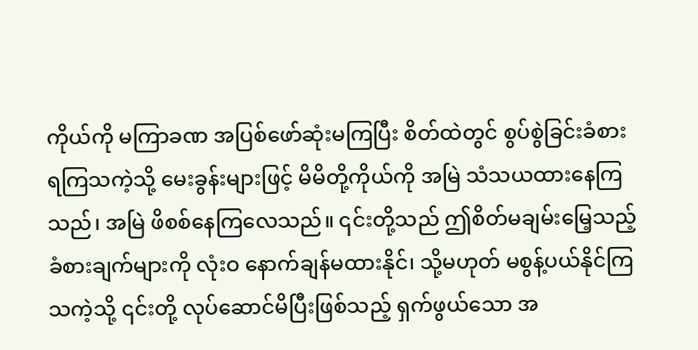ကိုယ်ကို မကြာခဏ အပြစ်ဖော်ဆုံးမကြပြီး စိတ်ထဲတွင် စွပ်စွဲခြင်းခံစားရကြသကဲ့သို့ မေးခွန်းများဖြင့် မိမိတို့ကိုယ်ကို အမြဲ သံသယထားနေကြသည်၊ အမြဲ ဖိစစ်နေကြလေသည်။ ၎င်းတို့သည် ဤစိတ်မချမ်းမြေ့သည့် ခံစားချက်များကို လုံးဝ နောက်ချန်မထားနိုင်၊ သို့မဟုတ် မစွန့်ပယ်နိုင်ကြသကဲ့သို့ ၎င်းတို့ လုပ်ဆောင်မိပြီးဖြစ်သည့် ရှက်ဖွယ်သော အ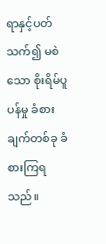ရာနှင့်ပတ်သက်၍ မစဲသော စိုးရိမ်ပူပန်မှု ခံစားချက်တစ်ခု ခံစားကြရသည်။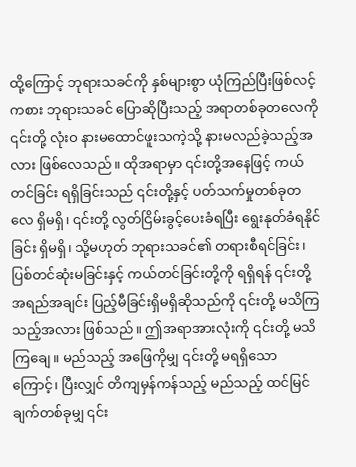ထို့ကြောင့် ဘုရားသခင်ကို နှစ်များစွာ ယုံကြည်ပြီးဖြစ်လင့်ကစား ဘုရားသခင် ပြောဆိုပြီးသည့် အရာတစ်ခုတလေကို ၎င်းတို့ လုံးဝ နားမထောင်ဖူးသကဲ့သို့ နားမလည်ခဲ့သည့်အလား ဖြစ်လေသည်။ ထိုအရာမှာ ၎င်းတို့အနေဖြင့် ကယ်တင်ခြင်း ရရှိခြင်းသည် ၎င်းတို့နှင့် ပတ်သက်မှုတစ်ခုတလေ ရှိမရှိ၊ ၎င်းတို့ လွတ်ငြိမ်းခွင့်ပေးခံရပြီး ရွေးနုတ်ခံရနိုင်ခြင်း ရှိမရှိ၊ သို့မဟုတ် ဘုရားသခင်၏ တရားစီရင်ခြင်း၊ ပြစ်တင်ဆုံးမခြင်းနှင့် ကယ်တင်ခြင်းတို့ကို ရရှိရန် ၎င်းတို့ အရည်အချင်း ပြည့်မီခြင်းရှိမရှိဆိုသည်ကို ၎င်းတို့ မသိကြသည့်အလား ဖြစ်သည်။ ဤအရာအားလုံးကို ၎င်းတို့ မသိကြချေ။ မည်သည့် အဖြေကိုမျှ ၎င်းတို့ မရရှိသောကြောင့်၊ ပြီးလျှင် တိကျမှန်ကန်သည့် မည်သည့် ထင်မြင်ချက်တစ်ခုမျှ ၎င်း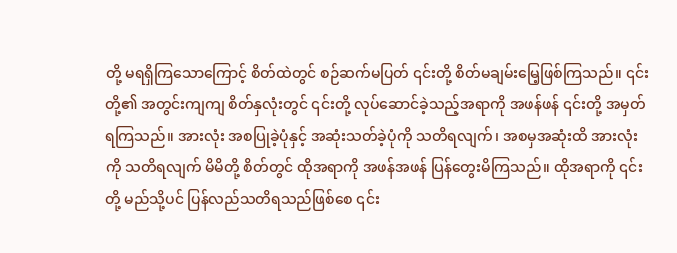တို့ မရရှိကြသောကြောင့် စိတ်ထဲတွင် စဉ်ဆက်မပြတ် ၎င်းတို့ စိတ်မချမ်းမြေ့ဖြစ်ကြသည်။ ၎င်းတို့၏ အတွင်းကျကျ စိတ်နှလုံးတွင် ၎င်းတို့ လုပ်ဆောင်ခဲ့သည့်အရာကို အဖန်ဖန် ၎င်းတို့ အမှတ်ရကြသည်။ အားလုံး အစပြုခဲ့ပုံနှင့် အဆုံးသတ်ခဲ့ပုံကို သတိရလျက်၊ အစမှအဆုံးထိ အားလုံးကို သတိရလျက် မိမိတို့ စိတ်တွင် ထိုအရာကို အဖန်အဖန် ပြန်တွေးမိကြသည်။ ထိုအရာကို ၎င်းတို့ မည်သို့ပင် ပြန်လည်သတိရသည်ဖြစ်စေ ၎င်း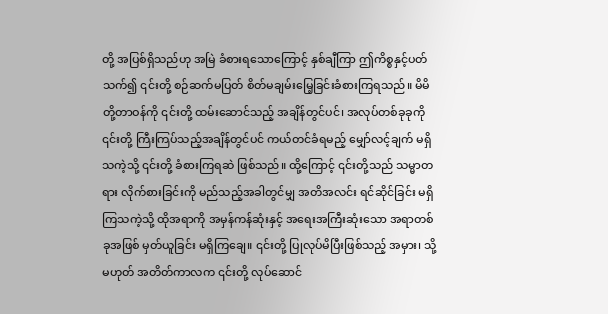တို့ အပြစ်ရှိသည်ဟု အမြဲ ခံစားရသောကြောင့် နှစ်ချီကြာ ဤကိစ္စနှင့်ပတ်သက်၍ ၎င်းတို့ စဉ်ဆက်မပြတ် စိတ်မချမ်းမြေ့ခြင်းခံစားကြရသည်။ မိမိတို့တာဝန်ကို ၎င်းတို့ ထမ်းဆောင်သည့် အချိန်တွင်ပင်၊ အလုပ်တစ်ခုခုကို ၎င်းတို့ ကြီးကြပ်သည့်အချိန်တွင်ပင် ကယ်တင်ခံရမည့် မျှော်လင့်ချက် မရှိသကဲ့သို့ ၎င်းတို့ ခံစားကြရဆဲ ဖြစ်သည်။ ထို့ကြောင့် ၎င်းတို့သည် သမ္မာတရား လိုက်စားခြင်းကို မည်သည့်အခါတွင်မျှ အတိအလင်း ရင်ဆိုင်ခြင်း မရှိကြသကဲ့သို့ ထိုအရာကို အမှန်ကန်ဆုံးနှင့် အရေးအကြီးဆုံးသော အရာတစ်ခုအဖြစ် မှတ်ယူခြင်း မရှိကြချေ။ ၎င်းတို့ ပြုလုပ်မိပြီးဖြစ်သည့် အမှား၊ သို့မဟုတ် အတိတ်ကာလက ၎င်းတို့ လုပ်ဆောင်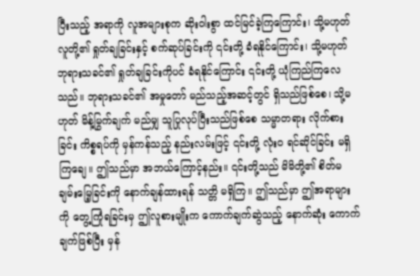ပြီးသည့် အရာကို လူအများစုက ဆိုးဝါးစွာ ထင်မြင်ခဲ့ကြကြောင်း၊ သို့မဟုတ် လူတို့၏ ရှုတ်ချခြင်းနှင့် စက်ဆုပ်ခြင်းကို ၎င်းတို့ ခံရနိုင်ကြောင်း၊ သို့မဟုတ် ဘုရားသခင်၏ ရှုတ်ချခြင်းကိုပင် ခံရနိုင်ကြောင်း ၎င်းတို့ ယုံကြည်ကြလေသည်။ ဘုရားသခင်၏ အမှုတော် မည်သည့်အဆင့်တွင် ရှိသည်ဖြစ်စေ၊ သို့မဟုတ် မိန့်မြွက်ချက် မည်မျှ သူပြုလုပ်ပြီးသည်ဖြစ်စေ သမ္မာတရား လိုက်စားခြင်း ကိစ္စရပ်ကို မှန်ကန်သည့် နည်းလမ်းဖြင့် ၎င်းတို့ လုံးဝ ရင်ဆိုင်ခြင်း မရှိကြချေ။ ဤသည်မှာ အဘယ်ကြောင့်နည်း။ ၎င်းတို့သည် မိမိတို့၏ စိတ်မချမ်းမြေ့ခြင်းကို နောက်ချန်ထားရန် သတ္တိ မရှိကြ။ ဤသည်မှာ ဤအရာများကို တွေ့ကြုံရခြင်းမှ ဤလူစားမျိုးက ကောက်ချက်ဆွဲသည့် နောက်ဆုံး ကောက်ချက်ဖြစ်ပြီး မှန်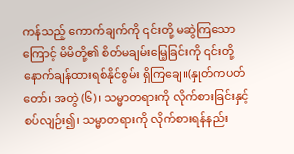ကန်သည့် ကောက်ချက်ကို ၎င်းတို့ မဆွဲကြသောကြောင့် မိမိတို့၏ စိတ်မချမ်းမြေ့ခြင်းကို ၎င်းတို့ နောက်ချန်ထားရစ်နိုင်စွမ်း ရှိကြချေ။(နှုတ်ကပတ်တော်၊ အတွဲ (၆)၊ သမ္မာတရားကို လိုက်စားခြင်းနှင့် စပ်လျဉ်း၍၊ သမ္မာတရားကို လိုက်စားရန်နည်း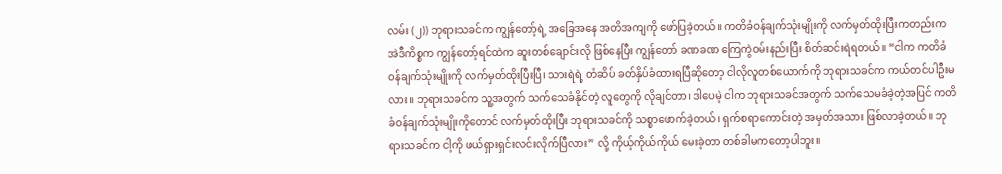လမ်း (၂)) ဘုရားသခင်က ကျွန်တော့်ရဲ့ အခြေအနေ အတိအကျကို ဖော်ပြခဲ့တယ်။ ကတိခံဝန်ချက်သုံးမျိုးကို လက်မှတ်ထိုးပြီးကတည်းက အဲဒီကိစ္စက ကျွန်တော့်ရင်ထဲက ဆူးတစ်ချောင်းလို ဖြစ်နေပြီး ကျွန်တော် ခဏခဏ ကြေကွဲဝမ်းနည်းပြီး စိတ်ဆင်းရဲရတယ်။ “ငါက ကတိခံဝန်ချက်သုံးမျိုးကို လက်မှတ်ထိုးပြီးပြီ၊ သားရဲရဲ့ တံဆိပ် ခတ်နှိပ်ခံထားရပြီဆိုတော့ ငါလိုလူတစ်ယောက်ကို ဘုရားသခင်က ကယ်တင်ပါဦးမလား။ ဘုရားသခင်က သူ့အတွက် သက်သေခံနိုင်တဲ့ လူတွေကို လိုချင်တာ၊ ဒါပေမဲ့ ငါက ဘုရားသခင်အတွက် သက်သေမခံခဲ့တဲ့အပြင် ကတိခံဝန်ချက်သုံးမျိုးကိုတောင် လက်မှတ်ထိုးပြီး ဘုရားသခင်ကို သစ္စာဖောက်ခဲ့တယ်၊ ရှက်စရာကောင်းတဲ့ အမှတ်အသား ဖြစ်လာခဲ့တယ်။ ဘုရားသခင်က ငါ့ကို ဖယ်ရှားရှင်းလင်းလိုက်ပြီလား” လို့ ကိုယ့်ကိုယ်ကိုယ် မေးခဲ့တာ တစ်ခါမကတော့ပါဘူး။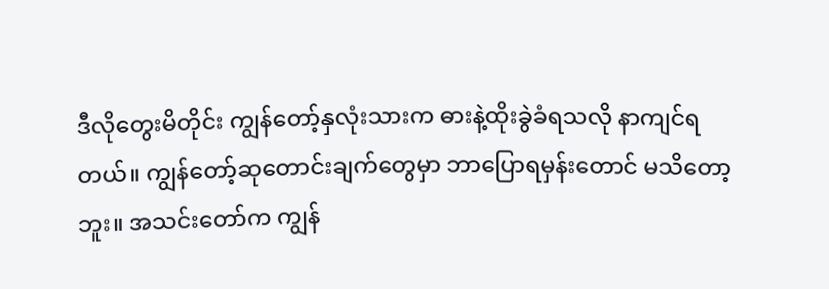ဒီလိုတွေးမိတိုင်း ကျွန်တော့်နှလုံးသားက ဓားနဲ့ထိုးခွဲခံရသလို နာကျင်ရတယ်။ ကျွန်တော့်ဆုတောင်းချက်တွေမှာ ဘာပြောရမှန်းတောင် မသိတော့ဘူး။ အသင်းတော်က ကျွန်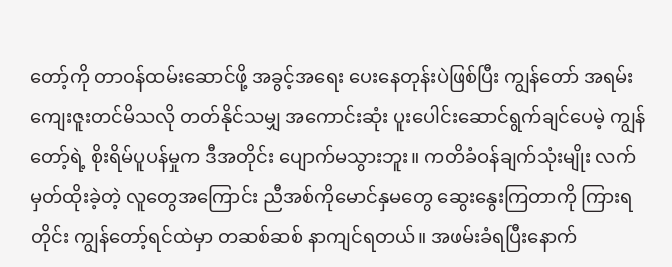တော့်ကို တာဝန်ထမ်းဆောင်ဖို့ အခွင့်အရေး ပေးနေတုန်းပဲဖြစ်ပြီး ကျွန်တော် အရမ်းကျေးဇူးတင်မိသလို တတ်နိုင်သမျှ အကောင်းဆုံး ပူးပေါင်းဆောင်ရွက်ချင်ပေမဲ့ ကျွန်တော့်ရဲ့ စိုးရိမ်ပူပန်မှုက ဒီအတိုင်း ပျောက်မသွားဘူး။ ကတိခံဝန်ချက်သုံးမျိုး လက်မှတ်ထိုးခဲ့တဲ့ လူတွေအကြောင်း ညီအစ်ကိုမောင်နှမတွေ ဆွေးနွေးကြတာကို ကြားရတိုင်း ကျွန်တော့်ရင်ထဲမှာ တဆစ်ဆစ် နာကျင်ရတယ်။ အဖမ်းခံရပြီးနောက်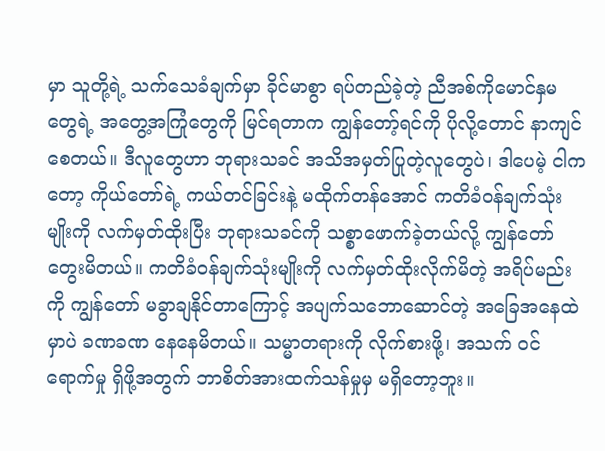မှာ သူတို့ရဲ့ သက်သေခံချက်မှာ ခိုင်မာစွာ ရပ်တည်ခဲ့တဲ့ ညီအစ်ကိုမောင်နှမတွေရဲ့ အတွေ့အကြုံတွေကို မြင်ရတာက ကျွန်တော့်ရင်ကို ပိုလို့တောင် နာကျင်စေတယ်။ ဒီလူတွေဟာ ဘုရားသခင် အသိအမှတ်ပြုတဲ့လူတွေပဲ၊ ဒါပေမဲ့ ငါကတော့ ကိုယ်တော်ရဲ့ ကယ်တင်ခြင်းနဲ့ မထိုက်တန်အောင် ကတိခံဝန်ချက်သုံးမျိုးကို လက်မှတ်ထိုးပြီး ဘုရားသခင်ကို သစ္စာဖောက်ခဲ့တယ်လို့ ကျွန်တော် တွေးမိတယ်။ ကတိခံဝန်ချက်သုံးမျိုးကို လက်မှတ်ထိုးလိုက်မိတဲ့ အရိပ်မည်းကို ကျွန်တော် မခွာချနိုင်တာကြောင့် အပျက်သဘောဆောင်တဲ့ အခြေအနေထဲမှာပဲ ခဏခဏ နေနေမိတယ်။ သမ္မာတရားကို လိုက်စားဖို့၊ အသက် ဝင်ရောက်မှု ရှိဖို့အတွက် ဘာစိတ်အားထက်သန်မှုမှ မရှိတော့ဘူး။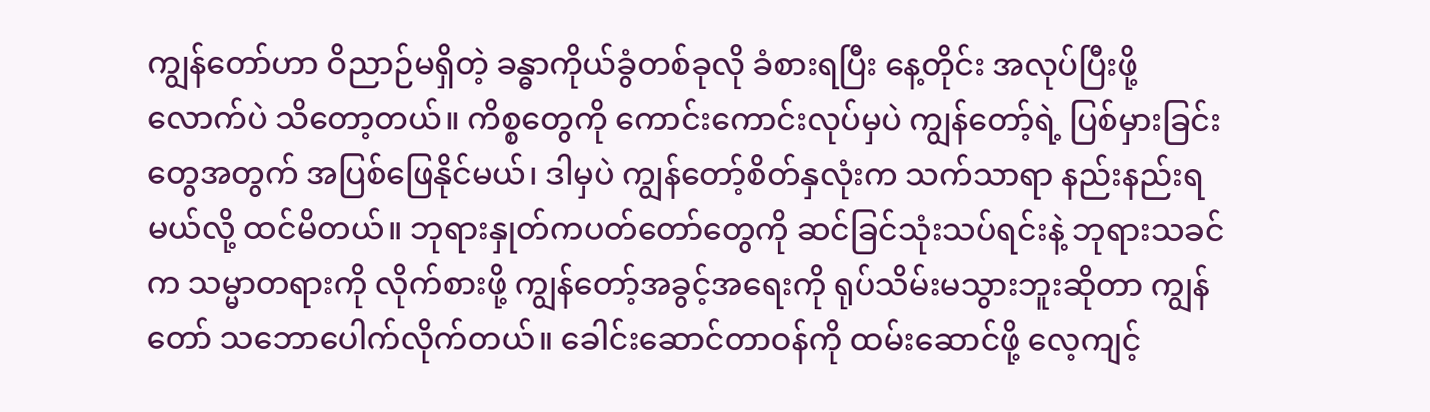ကျွန်တော်ဟာ ဝိညာဉ်မရှိတဲ့ ခန္ဓာကိုယ်ခွံတစ်ခုလို ခံစားရပြီး နေ့တိုင်း အလုပ်ပြီးဖို့လောက်ပဲ သိတော့တယ်။ ကိစ္စတွေကို ကောင်းကောင်းလုပ်မှပဲ ကျွန်တော့်ရဲ့ ပြစ်မှားခြင်းတွေအတွက် အပြစ်ဖြေနိုင်မယ်၊ ဒါမှပဲ ကျွန်တော့်စိတ်နှလုံးက သက်သာရာ နည်းနည်းရမယ်လို့ ထင်မိတယ်။ ဘုရားနှုတ်ကပတ်တော်တွေကို ဆင်ခြင်သုံးသပ်ရင်းနဲ့ ဘုရားသခင်က သမ္မာတရားကို လိုက်စားဖို့ ကျွန်တော့်အခွင့်အရေးကို ရုပ်သိမ်းမသွားဘူးဆိုတာ ကျွန်တော် သဘောပေါက်လိုက်တယ်။ ခေါင်းဆောင်တာဝန်ကို ထမ်းဆောင်ဖို့ လေ့ကျင့်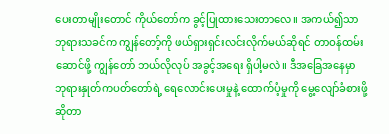ပေးတာမျိုးတောင် ကိုယ်တော်က ခွင့်ပြုထားသေးတာလေ။ အကယ်၍သာ ဘုရားသခင်က ကျွန်တော့်ကို ဖယ်ရှားရှင်းလင်းလိုက်မယ်ဆိုရင် တာဝန်ထမ်းဆောင်ဖို့ ကျွန်တော် ဘယ်လိုလုပ် အခွင့်အရေး ရှိပါ့မလဲ။ ဒီအခြေအနေမှာ ဘုရားနှုတ်ကပတ်တော်ရဲ့ ရေလောင်းပေးမှုနဲ့ ထောက်ပံ့မှုကို မွေ့လျော်ခံစားဖို့ဆိုတာ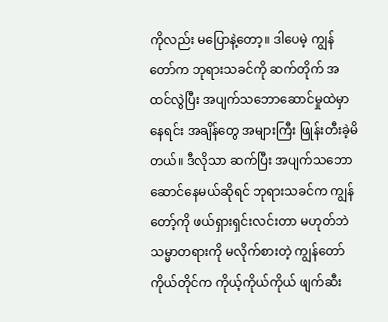ကိုလည်း မပြောနဲ့တော့။ ဒါပေမဲ့ ကျွန်တော်က ဘုရားသခင်ကို ဆက်တိုက် အထင်လွဲပြီး အပျက်သဘောဆောင်မှုထဲမှာ နေရင်း အချိန်တွေ အများကြီး ဖြုန်းတီးခဲ့မိတယ်။ ဒီလိုသာ ဆက်ပြီး အပျက်သဘောဆောင်နေမယ်ဆိုရင် ဘုရားသခင်က ကျွန်တော့်ကို ဖယ်ရှားရှင်းလင်းတာ မဟုတ်ဘဲ သမ္မာတရားကို မလိုက်စားတဲ့ ကျွန်တော်ကိုယ်တိုင်က ကိုယ့်ကိုယ်ကိုယ် ဖျက်ဆီး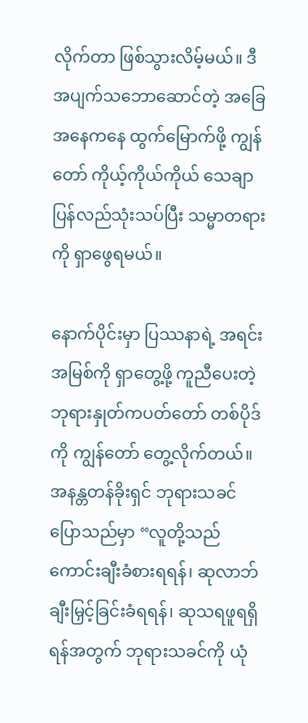လိုက်တာ ဖြစ်သွားလိမ့်မယ်။ ဒီအပျက်သဘောဆောင်တဲ့ အခြေအနေကနေ ထွက်မြောက်ဖို့ ကျွန်တော် ကိုယ့်ကိုယ်ကိုယ် သေချာ ပြန်လည်သုံးသပ်ပြီး သမ္မာတရားကို ရှာဖွေရမယ်။

နောက်ပိုင်းမှာ ပြဿနာရဲ့ အရင်းအမြစ်ကို ရှာတွေ့ဖို့ ကူညီပေးတဲ့ ဘုရားနှုတ်ကပတ်တော် တစ်ပိုဒ်ကို ကျွန်တော် တွေ့လိုက်တယ်။ အနန္တတန်ခိုးရှင် ဘုရားသခင် ပြောသည်မှာ “လူတို့သည် ကောင်းချီးခံစားရရန်၊ ဆုလာဘ်ချီးမြှင့်ခြင်းခံရရန်၊ ဆုသရဖူရရှိရန်အတွက် ဘုရားသခင်ကို ယုံ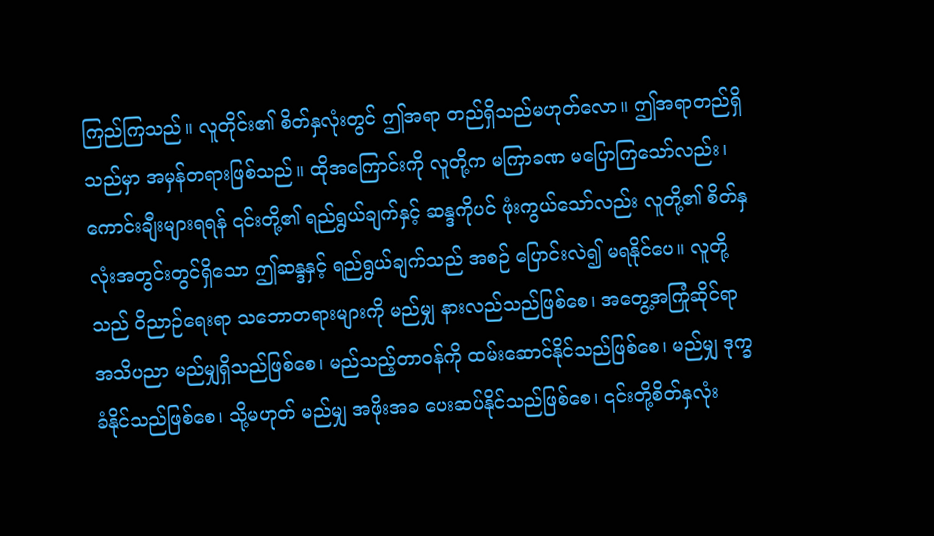ကြည်ကြသည်။ လူတိုင်း၏ စိတ်နှလုံးတွင် ဤအရာ တည်ရှိသည်မဟုတ်လော။ ဤအရာတည်ရှိသည်မှာ အမှန်တရားဖြစ်သည်။ ထိုအကြောင်းကို လူတို့က မကြာခဏ မပြောကြသော်လည်း၊ ကောင်းချီးများရရန် ၎င်းတို့၏ ရည်ရွယ်ချက်နှင့် ဆန္ဒကိုပင် ဖုံးကွယ်သော်လည်း လူတို့၏ စိတ်နှလုံးအတွင်းတွင်ရှိသော ဤဆန္ဒနှင့် ရည်ရွယ်ချက်သည် အစဉ် ပြောင်းလဲ၍ မရနိုင်ပေ။ လူတို့သည် ဝိညာဉ်ရေးရာ သဘောတရားများကို မည်မျှ နားလည်သည်ဖြစ်စေ၊ အတွေ့အကြုံဆိုင်ရာ အသိပညာ မည်မျှရှိသည်ဖြစ်စေ၊ မည်သည့်တာဝန်ကို ထမ်းဆောင်နိုင်သည်ဖြစ်စေ၊ မည်မျှ ဒုက္ခခံနိုင်သည်ဖြစ်စေ၊ သို့မဟုတ် မည်မျှ အဖိုးအခ ပေးဆပ်နိုင်သည်ဖြစ်စေ၊ ၎င်းတို့စိတ်နှလုံး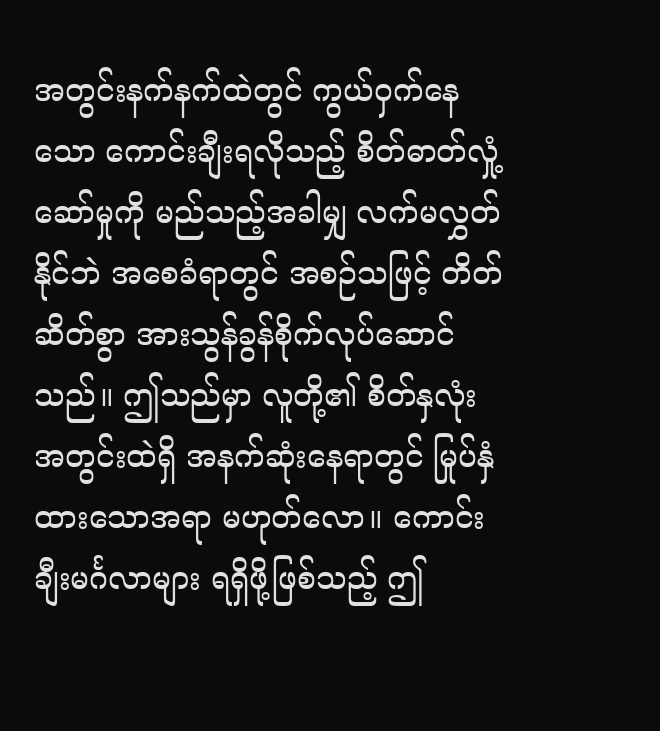အတွင်းနက်နက်ထဲတွင် ကွယ်ဝှက်နေသော ကောင်းချီးရလိုသည့် စိတ်ဓာတ်လှုံ့ဆော်မှုကို မည်သည့်အခါမျှ လက်မလွှတ်နိုင်ဘဲ အစေခံရာတွင် အစဉ်သဖြင့် တိတ်ဆိတ်စွာ အားသွန်ခွန်စိုက်လုပ်ဆောင်သည်။ ဤသည်မှာ လူတို့၏ စိတ်နှလုံးအတွင်းထဲရှိ အနက်ဆုံးနေရာတွင် မြုပ်နှံထားသောအရာ မဟုတ်လော။ ကောင်းချီးမင်္ဂလာများ ရရှိဖို့ဖြစ်သည့် ဤ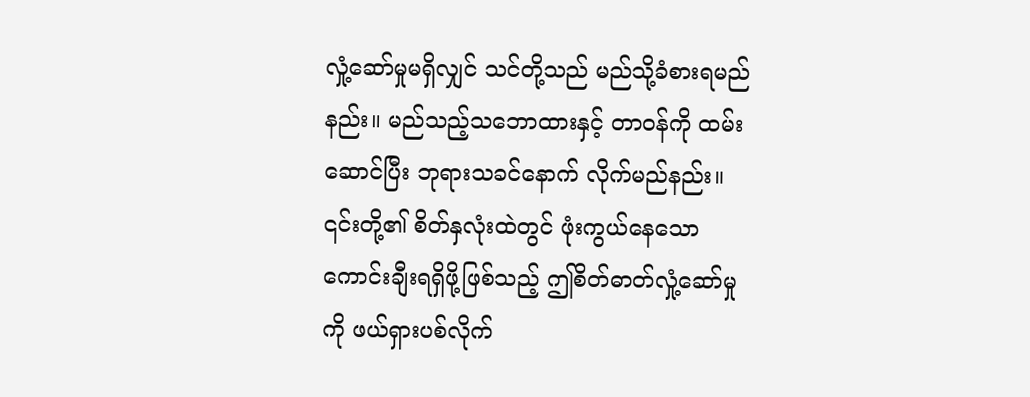လှုံ့ဆော်မှုမရှိလျှင် သင်တို့သည် မည်သို့ခံစားရမည်နည်း။ မည်သည့်သဘောထားနှင့် တာဝန်ကို ထမ်းဆောင်ပြီး ဘုရားသခင်နောက် လိုက်မည်နည်း။ ၎င်းတို့၏ စိတ်နှလုံးထဲတွင် ဖုံးကွယ်နေသော ကောင်းချီးရရှိဖို့ဖြစ်သည့် ဤစိတ်ဓာတ်လှုံ့ဆော်မှုကို ဖယ်ရှားပစ်လိုက်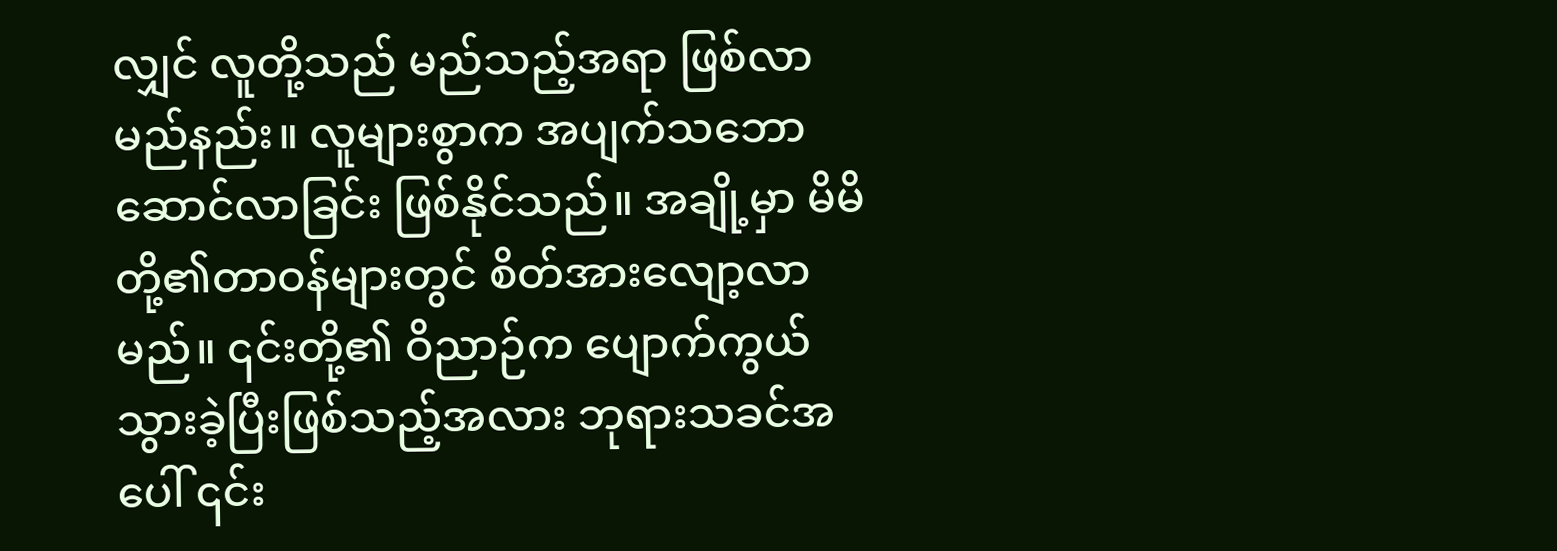လျှင် လူတို့သည် မည်သည့်အရာ ဖြစ်လာမည်နည်း။ လူများစွာက အပျက်သဘောဆောင်လာခြင်း ဖြစ်နိုင်သည်။ အချို့မှာ မိမိတို့၏တာဝန်များတွင် စိတ်အားလျော့လာမည်။ ၎င်းတို့၏ ဝိညာဉ်က ပျောက်ကွယ်သွားခဲ့ပြီးဖြစ်သည့်အလား ဘုရားသခင်အပေါ် ၎င်း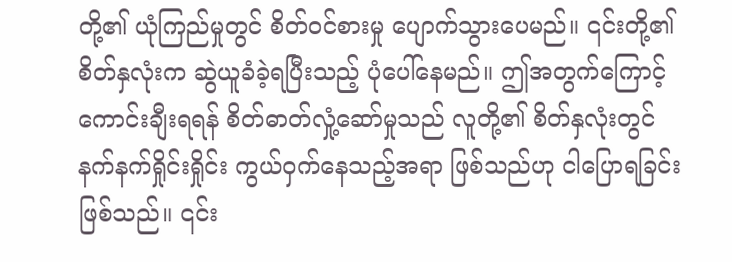တို့၏ ယုံကြည်မှုတွင် စိတ်ဝင်စားမှု ပျောက်သွားပေမည်။ ၎င်းတို့၏ စိတ်နှလုံးက ဆွဲယူခံခဲ့ရပြီးသည့် ပုံပေါ်နေမည်။ ဤအတွက်ကြောင့် ကောင်းချီးရရန် စိတ်ဓာတ်လှုံ့ဆော်မှုသည် လူတို့၏ စိတ်နှလုံးတွင် နက်နက်ရှိုင်းရှိုင်း ကွယ်ဝှက်နေသည့်အရာ ဖြစ်သည်ဟု ငါပြောရခြင်းဖြစ်သည်။ ၎င်း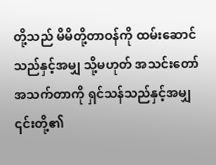တို့သည် မိမိတို့တာဝန်ကို ထမ်းဆောင်သည်နှင့်အမျှ သို့မဟုတ် အသင်းတော်အသက်တာကို ရှင်သန်သည်နှင့်အမျှ ၎င်းတို့၏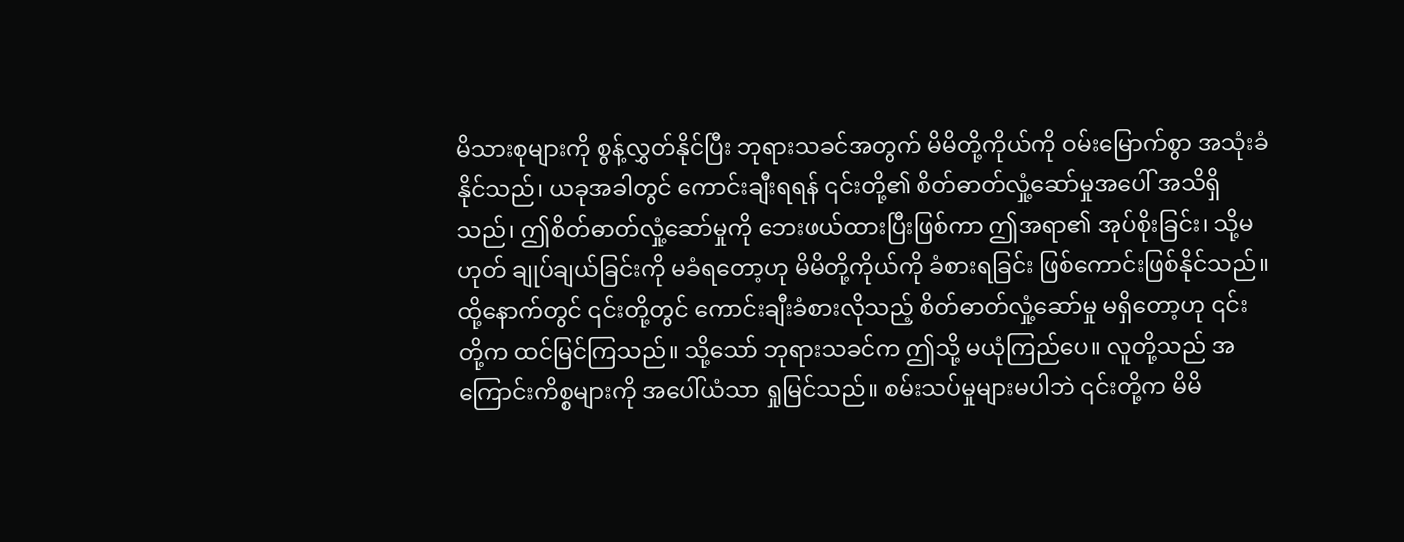မိသားစုများကို စွန့်လွှတ်နိုင်ပြီး ဘုရားသခင်အတွက် မိမိတို့ကိုယ်ကို ဝမ်းမြောက်စွာ အသုံးခံနိုင်သည်၊ ယခုအခါတွင် ကောင်းချီးရရန် ၎င်းတို့၏ စိတ်ဓာတ်လှုံ့ဆော်မှုအပေါ် အသိရှိသည်၊ ဤစိတ်ဓာတ်လှုံ့ဆော်မှုကို ဘေးဖယ်ထားပြီးဖြစ်ကာ ဤအရာ၏ အုပ်စိုးခြင်း၊ သို့မဟုတ် ချုပ်ချယ်ခြင်းကို မခံရတော့ဟု မိမိတို့ကိုယ်ကို ခံစားရခြင်း ဖြစ်ကောင်းဖြစ်နိုင်သည်။ ထို့နောက်တွင် ၎င်းတို့တွင် ကောင်းချီးခံစားလိုသည့် စိတ်ဓာတ်လှုံ့ဆော်မှု မရှိတော့ဟု ၎င်းတို့က ထင်မြင်ကြသည်။ သို့သော် ဘုရားသခင်က ဤသို့ မယုံကြည်ပေ။ လူတို့သည် အကြောင်းကိစ္စများကို အပေါ်ယံသာ ရှုမြင်သည်။ စမ်းသပ်မှုများမပါဘဲ ၎င်းတို့က မိမိ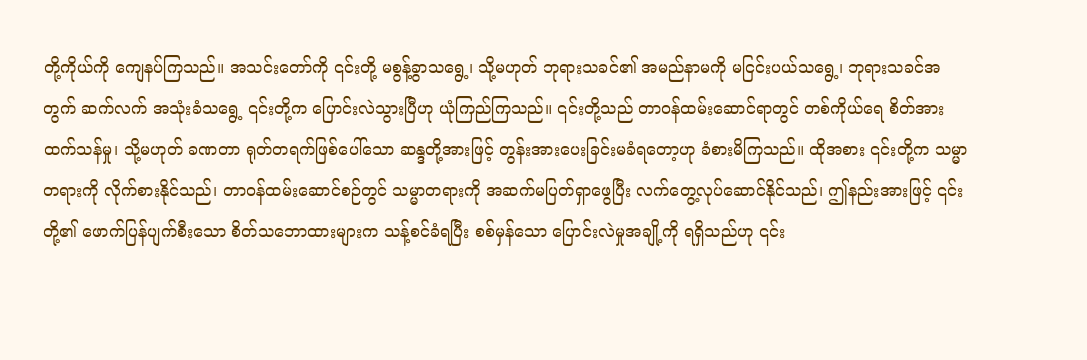တို့ကိုယ်ကို ကျေနပ်ကြသည်။ အသင်းတော်ကို ၎င်းတို့ မစွန့်ခွာသရွေ့၊ သို့မဟုတ် ဘုရားသခင်၏ အမည်နာမကို မငြင်းပယ်သရွေ့၊ ဘုရားသခင်အတွက် ဆက်လက် အသုံးခံသရွေ့ ၎င်းတို့က ပြောင်းလဲသွားပြီဟု ယုံကြည်ကြသည်။ ၎င်းတို့သည် တာဝန်ထမ်းဆောင်ရာတွင် တစ်ကိုယ်ရေ စိတ်အားထက်သန်မှု၊ သို့မဟုတ် ခဏတာ ရုတ်တရက်ဖြစ်ပေါ်သော ဆန္ဒတို့အားဖြင့် တွန်းအားပေးခြင်းမခံရတော့ဟု ခံစားမိကြသည်။ ထိုအစား ၎င်းတို့က သမ္မာတရားကို လိုက်စားနိုင်သည်၊ တာဝန်ထမ်းဆောင်စဉ်တွင် သမ္မာတရားကို အဆက်မပြတ်ရှာဖွေပြီး လက်တွေ့လုပ်ဆောင်နိုင်သည်၊ ဤနည်းအားဖြင့် ၎င်းတို့၏ ဖောက်ပြန်ပျက်စီးသော စိတ်သဘောထားများက သန့်စင်ခံရပြီး စစ်မှန်သော ပြောင်းလဲမှုအချို့ကို ရရှိသည်ဟု ၎င်း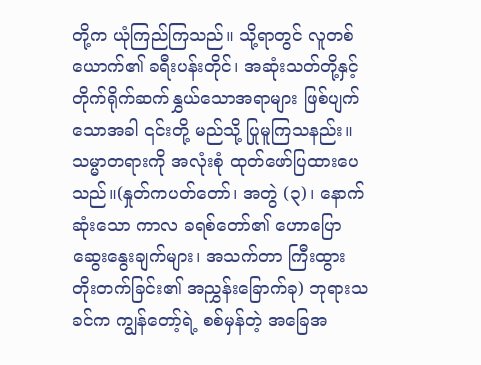တို့က ယုံကြည်ကြသည်။ သို့ရာတွင် လူတစ်ယောက်၏ ခရီးပန်းတိုင်၊ အဆုံးသတ်တို့နှင့် တိုက်ရိုက်ဆက်နွှယ်သောအရာများ ဖြစ်ပျက်သောအခါ ၎င်းတို့ မည်သို့ ပြုမူကြသနည်း။ သမ္မာတရားကို အလုံးစုံ ထုတ်ဖော်ပြထားပေသည်။(နှုတ်ကပတ်တော်၊ အတွဲ (၃)၊ နောက်ဆုံးသော ကာလ ခရစ်တော်၏ ဟောပြောဆွေးနွေးချက်များ၊ အသက်တာ ကြီးထွားတိုးတက်ခြင်း၏ အညွှန်းခြောက်ခု) ဘုရားသခင်က ကျွန်တော့်ရဲ့ စစ်မှန်တဲ့ အခြေအ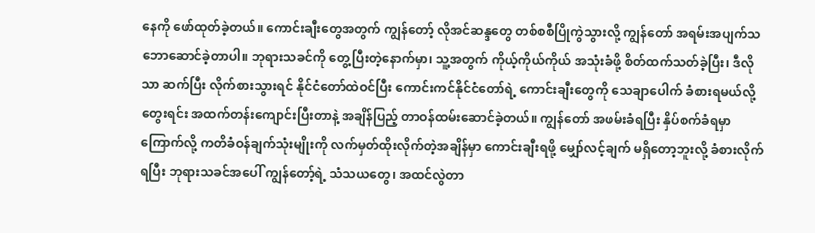နေကို ဖော်ထုတ်ခဲ့တယ်။ ကောင်းချီးတွေအတွက် ကျွန်တော့် လိုအင်ဆန္ဒတွေ တစ်စစီပြိုကွဲသွားလို့ ကျွန်တော် အရမ်းအပျက်သဘောဆောင်ခဲ့တာပါ။ ဘုရားသခင်ကို တွေ့ပြီးတဲ့နောက်မှာ၊ သူ့အတွက် ကိုယ့်ကိုယ်ကိုယ် အသုံးခံဖို့ စိတ်ထက်သတ်ခဲ့ပြီး၊ ဒီလိုသာ ဆက်ပြီး လိုက်စားသွားရင် နိုင်ငံတော်ထဲဝင်ပြီး ကောင်းကင်နိုင်ငံတော်ရဲ့ ကောင်းချီးတွေကို သေချာပေါက် ခံစားရမယ်လို့ တွေးရင်း အထက်တန်းကျောင်းပြီးတာနဲ့ အချိန်ပြည့် တာဝန်ထမ်းဆောင်ခဲ့တယ်။ ကျွန်တော် အဖမ်းခံရပြီး နှိပ်စက်ခံရမှာကြောက်လို့ ကတိခံဝန်ချက်သုံးမျိုးကို လက်မှတ်ထိုးလိုက်တဲ့အချိန်မှာ ကောင်းချီးရဖို့ မျှော်လင့်ချက် မရှိတော့ဘူးလို့ ခံစားလိုက်ရပြီး ဘုရားသခင်အပေါ် ကျွန်တော့်ရဲ့ သံသယတွေ၊ အထင်လွဲတာ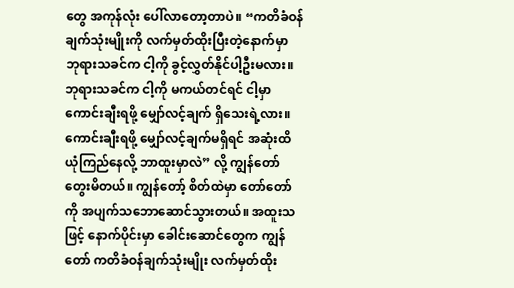တွေ အကုန်လုံး ပေါ်လာတော့တာပဲ။ “ကတိခံဝန်ချက်သုံးမျိုးကို လက်မှတ်ထိုးပြီးတဲ့နောက်မှာ ဘုရားသခင်က ငါ့ကို ခွင့်လွှတ်နိုင်ပါ့ဦးမလား။ ဘုရားသခင်က ငါ့ကို မကယ်တင်ရင် ငါ့မှာ ကောင်းချီးရဖို့ မျှော်လင့်ချက် ရှိသေးရဲ့လား။ ကောင်းချီးရဖို့ မျှော်လင့်ချက်မရှိရင် အဆုံးထိ ယုံကြည်နေလို့ ဘာထူးမှာလဲ” လို့ ကျွန်တော် တွေးမိတယ်။ ကျွန်တော့် စိတ်ထဲမှာ တော်တော်ကို အပျက်သဘောဆောင်သွားတယ်။ အထူးသဖြင့် နောက်ပိုင်းမှာ ခေါင်းဆောင်တွေက ကျွန်တော် ကတိခံဝန်ချက်သုံးမျိုး လက်မှတ်ထိုး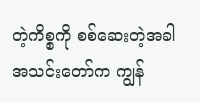တဲ့ကိစ္စကို စစ်ဆေးတဲ့အခါ အသင်းတော်က ကျွန်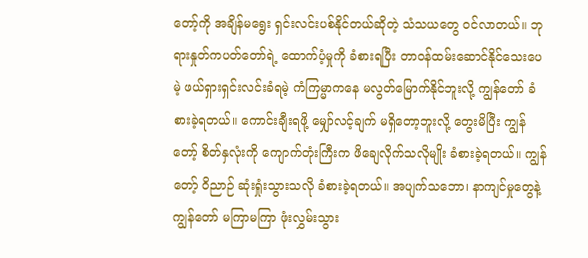တော့်ကို အချိန်မရွေး ရှင်းလင်းပစ်နိုင်တယ်ဆိုတဲ့ သံသယတွေ ဝင်လာတယ်။ ဘုရားနှုတ်ကပတ်တော်ရဲ့ ထောက်ပံ့မှုကို ခံစားရပြီး တာဝန်ထမ်းဆောင်နိုင်သေးပေမဲ့ ဖယ်ရှားရှင်းလင်းခံရမဲ့ ကံကြမ္မာကနေ မလွတ်မြောက်နိုင်ဘူးလို့ ကျွန်တော် ခံစားခဲ့ရတယ်။ ကောင်းချီးရဖို့ မျှော်လင့်ချက် မရှိတော့ဘူးလို့ တွေးမိပြီး ကျွန်တော့် စိတ်နှလုံးကို ကျောက်တုံးကြီးက ဖိချေလိုက်သလိုမျိုး ခံစားခဲ့ရတယ်။ ကျွန်တော့် ဝိညာဉ် ဆုံးရှုံးသွားသလို ခံစားခဲ့ရတယ်။ အပျက်သဘော၊ နာကျင်မှုတွေနဲ့ ကျွန်တော် မကြာမကြာ ဖုံးလွှမ်းသွား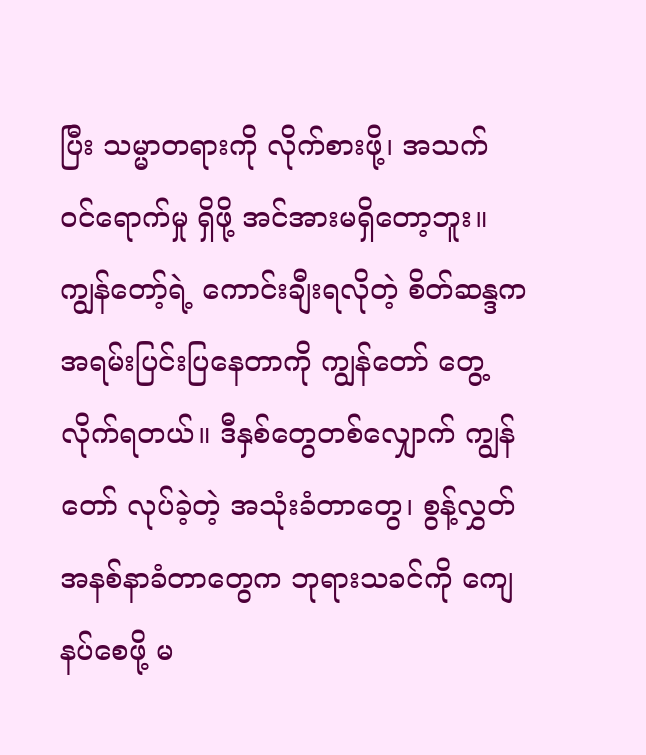ပြီး သမ္မာတရားကို လိုက်စားဖို့၊ အသက် ဝင်ရောက်မှု ရှိဖို့ အင်အားမရှိတော့ဘူး။ ကျွန်တော့်ရဲ့ ကောင်းချီးရလိုတဲ့ စိတ်ဆန္ဒက အရမ်းပြင်းပြနေတာကို ကျွန်တော် တွေ့လိုက်ရတယ်။ ဒီနှစ်တွေတစ်လျှောက် ကျွန်တော် လုပ်ခဲ့တဲ့ အသုံးခံတာတွေ၊ စွန့်လွှတ်အနစ်နာခံတာတွေက ဘုရားသခင်ကို ကျေနပ်စေဖို့ မ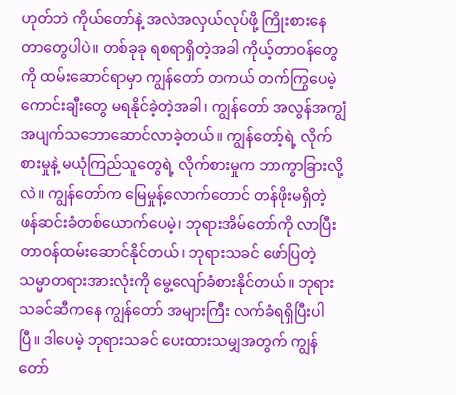ဟုတ်ဘဲ ကိုယ်တော်နဲ့ အလဲအလှယ်လုပ်ဖို့ ကြိုးစားနေတာတွေပါပဲ။ တစ်ခုခု ရစရာရှိတဲ့အခါ ကိုယ့်တာဝန်တွေကို ထမ်းဆောင်ရာမှာ ကျွန်တော် တကယ် တက်ကြွပေမဲ့ ကောင်းချီးတွေ မရနိုင်ခဲ့တဲ့အခါ၊ ကျွန်တော် အလွန်အကျွံ အပျက်သဘောဆောင်လာခဲ့တယ်။ ကျွန်တော့်ရဲ့ လိုက်စားမှုနဲ့ မယုံကြည်သူတွေရဲ့ လိုက်စားမှုက ဘာကွာခြားလို့လဲ။ ကျွန်တော်က မြေမှုန့်လောက်တောင် တန်ဖိုးမရှိတဲ့ ဖန်ဆင်းခံတစ်ယောက်ပေမဲ့၊ ဘုရားအိမ်တော်ကို လာပြီး တာဝန်ထမ်းဆောင်နိုင်တယ်၊ ဘုရားသခင် ဖော်ပြတဲ့ သမ္မာတရားအားလုံးကို မွေ့လျော်ခံစားနိုင်တယ်။ ဘုရားသခင်ဆီကနေ ကျွန်တော် အများကြီး လက်ခံရရှိပြီးပါပြီ။ ဒါပေမဲ့ ဘုရားသခင် ပေးထားသမျှအတွက် ကျွန်တော်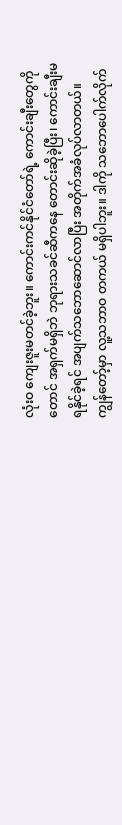လုံးဝ ကျေးဇူးမတင်ခဲ့ဘူး။ ကောင်းကင်နိုင်ငံတော်ရဲ့ ကောင်းချီးတွေကိုတောင် အရှက်မရှိဘဲ ဘုရားသခင်ဆီကနေ တောင်းဆိုခဲ့ပြီး၊ ကောင်းချီးမရနိုင်ခဲ့ရင် အပျက်သဘောဆောင်လာပြီး အတိုက်အခံလုပ်လာတယ်။ ကျွန်တော့်မှာ လူ့သဘာဝ တကယ် မရှိပါဘူး။ ဒါကို သဘောပေါက်လိုက်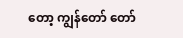တော့ ကျွန်တော် တော်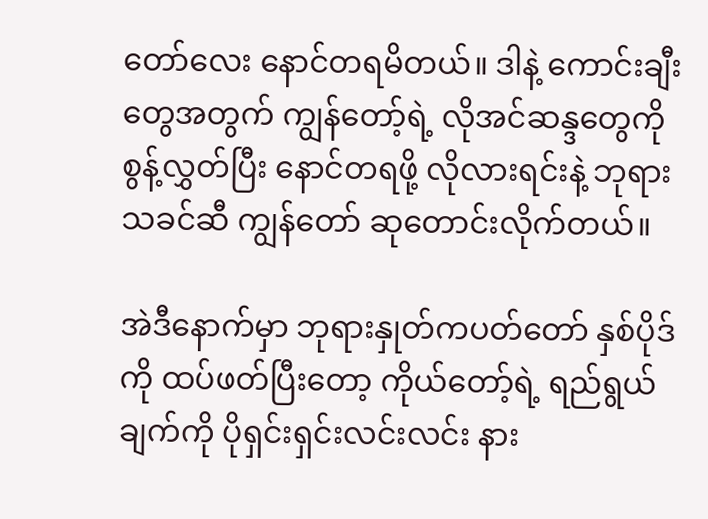တော်လေး နောင်တရမိတယ်။ ဒါနဲ့ ကောင်းချီးတွေအတွက် ကျွန်တော့်ရဲ့ လိုအင်ဆန္ဒတွေကို စွန့်လွှတ်ပြီး နောင်တရဖို့ လိုလားရင်းနဲ့ ဘုရားသခင်ဆီ ကျွန်တော် ဆုတောင်းလိုက်တယ်။

အဲဒီနောက်မှာ ဘုရားနှုတ်ကပတ်တော် နှစ်ပိုဒ်ကို ထပ်ဖတ်ပြီးတော့ ကိုယ်တော့်ရဲ့ ရည်ရွယ်ချက်ကို ပိုရှင်းရှင်းလင်းလင်း နား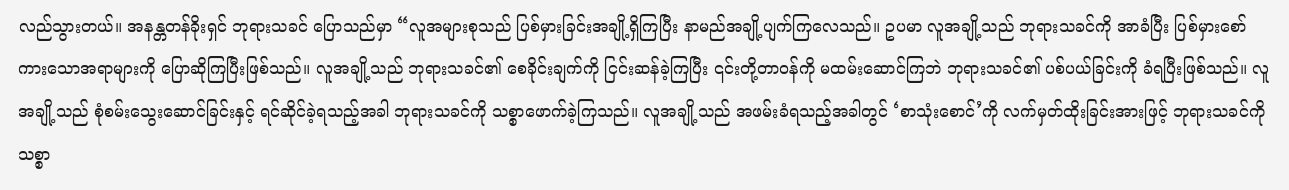လည်သွားတယ်။ အနန္တတန်ခိုးရှင် ဘုရားသခင် ပြောသည်မှာ “လူအများစုသည် ပြစ်မှားခြင်းအချို့ရှိကြပြီး နာမည်အချို့ပျက်ကြလေသည်။ ဥပမာ လူအချို့သည် ဘုရားသခင်ကို အာခံပြီး ပြစ်မှားစော်ကားသောအရာများကို ပြောဆိုကြပြီးဖြစ်သည်။ လူအချို့သည် ဘုရားသခင်၏ စေခိုင်းချက်ကို ငြင်းဆန်ခဲ့ကြပြီး ၎င်းတို့တာဝန်ကို မထမ်းဆောင်ကြဘဲ ဘုရားသခင်၏ ပစ်ပယ်ခြင်းကို ခံရပြီးဖြစ်သည်။ လူအချို့သည် စုံစမ်းသွေးဆောင်ခြင်းနှင့် ရင်ဆိုင်ခဲ့ရသည့်အခါ ဘုရားသခင်ကို သစ္စာဖောက်ခဲ့ကြသည်။ လူအချို့သည် အဖမ်းခံရသည့်အခါတွင် ‘စာသုံးစောင်’ကို လက်မှတ်ထိုးခြင်းအားဖြင့် ဘုရားသခင်ကို သစ္စာ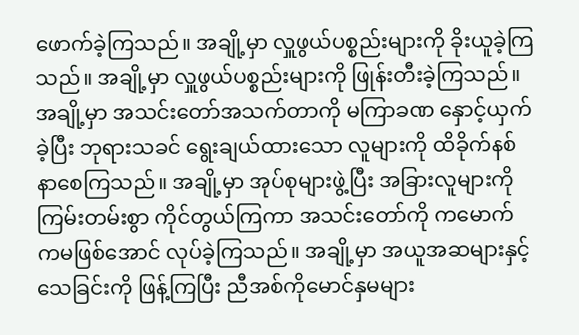ဖောက်ခဲ့ကြသည်။ အချို့မှာ လှူဖွယ်ပစ္စည်းများကို ခိုးယူခဲ့ကြသည်။ အချို့မှာ လှူဖွယ်ပစ္စည်းများကို ဖြုန်းတီးခဲ့ကြသည်။ အချို့မှာ အသင်းတော်အသက်တာကို မကြာခဏ နှောင့်ယှက်ခဲ့ပြီး ဘုရားသခင် ရွေးချယ်ထားသော လူများကို ထိခိုက်နစ်နာစေကြသည်။ အချို့မှာ အုပ်စုများဖွဲ့ပြီး အခြားလူများကို ကြမ်းတမ်းစွာ ကိုင်တွယ်ကြကာ အသင်းတော်ကို ကမောက်ကမဖြစ်အောင် လုပ်ခဲ့ကြသည်။ အချို့မှာ အယူအဆများနှင့် သေခြင်းကို ဖြန့်ကြပြီး ညီအစ်ကိုမောင်နှမများ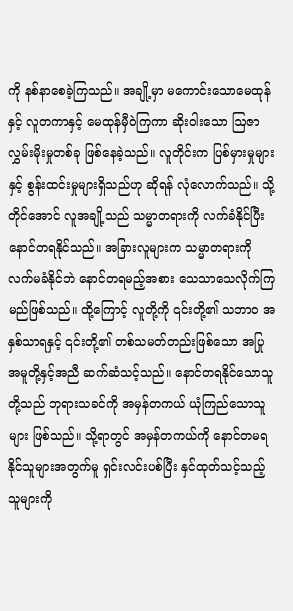ကို နစ်နာစေခဲ့ကြသည်။ အချို့မှာ မကောင်းသောမေထုန်နှင့် လူတကာနှင့် မေထုန်မှီဝဲကြကာ ဆိုးဝါးသော ဩဇာလွှမ်းမိုးမှုတစ်ခု ဖြစ်နေခဲ့သည်။ လူတိုင်းက ပြစ်မှားမှုများနှင့် စွန်းထင်းမှုများရှိသည်ဟု ဆိုရန် လုံလောက်သည်။ သို့တိုင်အောင် လူအချို့သည် သမ္မာတရားကို လက်ခံနိုင်ပြီး နောင်တရနိုင်သည်။ အခြားလူများက သမ္မာတရားကို လက်မခံနိုင်ဘဲ နောင်တရမည့်အစား သေသာသေလိုက်ကြမည်ဖြစ်သည်။ ထို့ကြောင့် လူတို့ကို ၎င်းတို့၏ သဘာဝ အနှစ်သာရနှင့် ၎င်းတို့၏ တစ်သမတ်တည်းဖြစ်သော အပြုအမူတို့နှင့်အညီ ဆက်ဆံသင့်သည်။ နောင်တရနိုင်သောသူတို့သည် ဘုရားသခင်ကို အမှန်တကယ် ယုံကြည်သောသူများ ဖြစ်သည်။ သို့ရာတွင် အမှန်တကယ်ကို နောင်တမရနိုင်သူများအတွက်မူ ရှင်းလင်းပစ်ပြီး နှင်ထုတ်သင့်သည့်သူများကို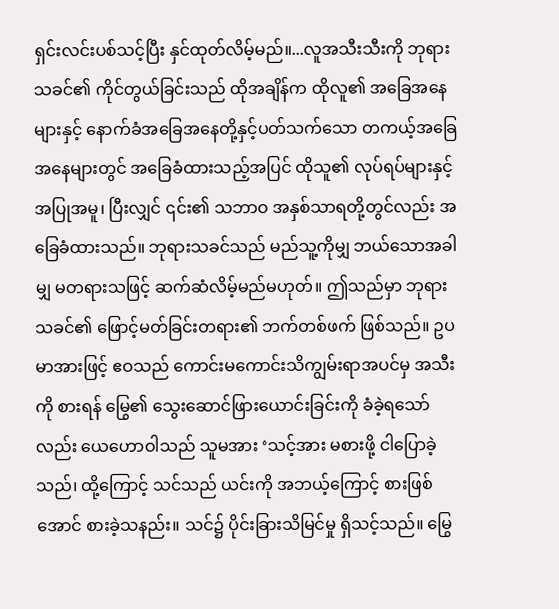ရှင်းလင်းပစ်သင့်ပြီး နှင်ထုတ်လိမ့်မည်။...လူအသီးသီးကို ဘုရားသခင်၏ ကိုင်တွယ်ခြင်းသည် ထိုအချိန်က ထိုလူ၏ အခြေအနေများနှင့် နောက်ခံအခြေအနေတို့နှင့်ပတ်သက်သော တကယ့်အခြေအနေများတွင် အခြေခံထားသည့်အပြင် ထိုသူ၏ လုပ်ရပ်များနှင့် အပြုအမူ၊ ပြီးလျှင် ၎င်း၏ သဘာဝ အနှစ်သာရတို့တွင်လည်း အခြေခံထားသည်။ ဘုရားသခင်သည် မည်သူ့ကိုမျှ ဘယ်သောအခါမျှ မတရားသဖြင့် ဆက်ဆံလိမ့်မည်မဟုတ်။ ဤသည်မှာ ဘုရားသခင်၏ ဖြောင့်မတ်ခြင်းတရား၏ ဘက်တစ်ဖက် ဖြစ်သည်။ ဥပမာအားဖြင့် ဧဝသည် ကောင်းမကောင်းသိကျွမ်းရာအပင်မှ အသီးကို စားရန် မြွေ၏ သွေးဆောင်ဖြားယောင်းခြင်းကို ခံခဲ့ရသော်လည်း ယေဟောဝါသည် သူမအား ‘သင့်အား မစားဖို့ ငါပြောခဲ့သည်၊ ထို့ကြောင့် သင်သည် ယင်းကို အဘယ့်ကြောင့် စားဖြစ်အောင် စားခဲ့သနည်း။ သင်၌ ပိုင်းခြားသိမြင်မှု ရှိသင့်သည်။ မြွေ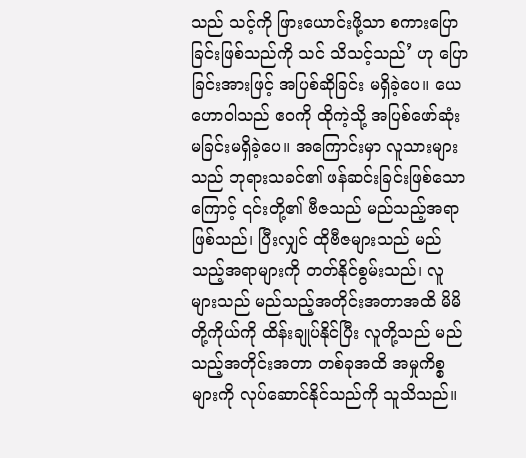သည် သင့်ကို ဖြားယောင်းဖို့သာ စကားပြောခြင်းဖြစ်သည်ကို သင် သိသင့်သည်’ ဟု ပြောခြင်းအားဖြင့် အပြစ်ဆိုခြင်း မရှိခဲ့ပေ။ ယေဟောဝါသည် ဧဝကို ထိုကဲ့သို့ အပြစ်ဖော်ဆုံးမခြင်းမရှိခဲ့ပေ။ အကြောင်းမှာ လူသားများသည် ဘုရားသခင်၏ ဖန်ဆင်းခြင်းဖြစ်သောကြောင့် ၎င်းတို့၏ ဗီဇသည် မည်သည့်အရာဖြစ်သည်၊ ပြီးလျှင် ထိုဗီဇများသည် မည်သည့်အရာများကို တတ်နိုင်စွမ်းသည်၊ လူများသည် မည်သည့်အတိုင်းအတာအထိ မိမိတို့ကိုယ်ကို ထိန်းချုပ်နိုင်ပြီး လူတို့သည် မည်သည့်အတိုင်းအတာ တစ်ခုအထိ အမှုကိစ္စများကို လုပ်ဆောင်နိုင်သည်ကို သူသိသည်။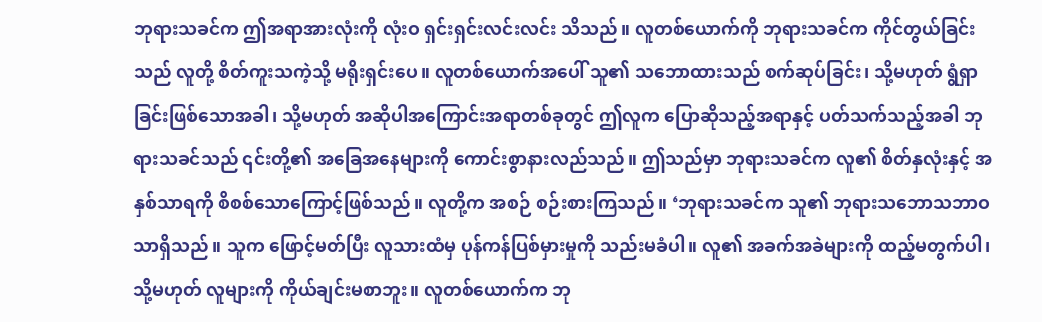ဘုရားသခင်က ဤအရာအားလုံးကို လုံးဝ ရှင်းရှင်းလင်းလင်း သိသည်။ လူတစ်ယောက်ကို ဘုရားသခင်က ကိုင်တွယ်ခြင်းသည် လူတို့ စိတ်ကူးသကဲ့သို့ မရိုးရှင်းပေ။ လူတစ်ယောက်အပေါ် သူ၏ သဘောထားသည် စက်ဆုပ်ခြင်း၊ သို့မဟုတ် ရွံရှာခြင်းဖြစ်သောအခါ၊ သို့မဟုတ် အဆိုပါအကြောင်းအရာတစ်ခုတွင် ဤလူက ပြောဆိုသည့်အရာနှင့် ပတ်သက်သည့်အခါ ဘုရားသခင်သည် ၎င်းတို့၏ အခြေအနေများကို ကောင်းစွာနားလည်သည်။ ဤသည်မှာ ဘုရားသခင်က လူ၏ စိတ်နှလုံးနှင့် အနှစ်သာရကို စိစစ်သောကြောင့်ဖြစ်သည်။ လူတို့က အစဉ် စဉ်းစားကြသည်။ ‘ဘုရားသခင်က သူ၏ ဘုရားသဘောသဘာဝ သာရှိသည်။ သူက ဖြောင့်မတ်ပြီး လူသားထံမှ ပုန်ကန်ပြစ်မှားမှုကို သည်းမခံပါ။ လူ၏ အခက်အခဲများကို ထည့်မတွက်ပါ၊ သို့မဟုတ် လူများကို ကိုယ်ချင်းမစာဘူး။ လူတစ်ယောက်က ဘု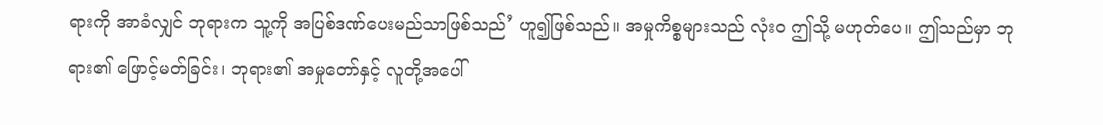ရားကို အာခံလျှင် ဘုရားက သူ့ကို အပြစ်ဒဏ်ပေးမည်သာဖြစ်သည်’ ဟူ၍ဖြစ်သည်။ အမှုကိစ္စများသည် လုံးဝ ဤသို့ မဟုတ်ပေ။ ဤသည်မှာ ဘုရား၏ ဖြောင့်မတ်ခြင်း၊ ဘုရား၏ အမှုတော်နှင့် လူတို့အပေါ်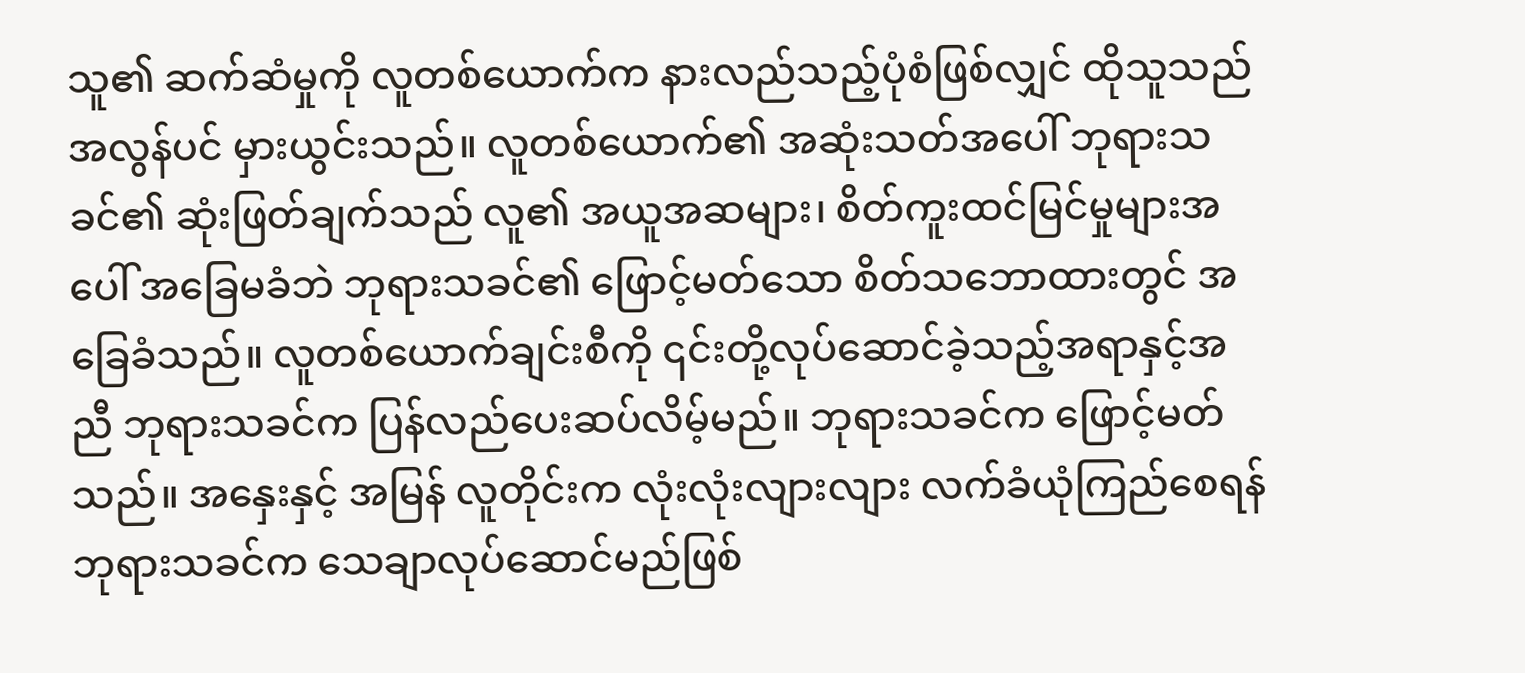သူ၏ ဆက်ဆံမှုကို လူတစ်ယောက်က နားလည်သည့်ပုံစံဖြစ်လျှင် ထိုသူသည် အလွန်ပင် မှားယွင်းသည်။ လူတစ်ယောက်၏ အဆုံးသတ်အပေါ် ဘုရားသခင်၏ ဆုံးဖြတ်ချက်သည် လူ၏ အယူအဆများ၊ စိတ်ကူးထင်မြင်မှုများအပေါ် အခြေမခံဘဲ ဘုရားသခင်၏ ဖြောင့်မတ်သော စိတ်သဘောထားတွင် အခြေခံသည်။ လူတစ်ယောက်ချင်းစီကို ၎င်းတို့လုပ်ဆောင်ခဲ့သည့်အရာနှင့်အညီ ဘုရားသခင်က ပြန်လည်ပေးဆပ်လိမ့်မည်။ ဘုရားသခင်က ဖြောင့်မတ်သည်။ အနှေးနှင့် အမြန် လူတိုင်းက လုံးလုံးလျားလျား လက်ခံယုံကြည်စေရန် ဘုရားသခင်က သေချာလုပ်ဆောင်မည်ဖြစ်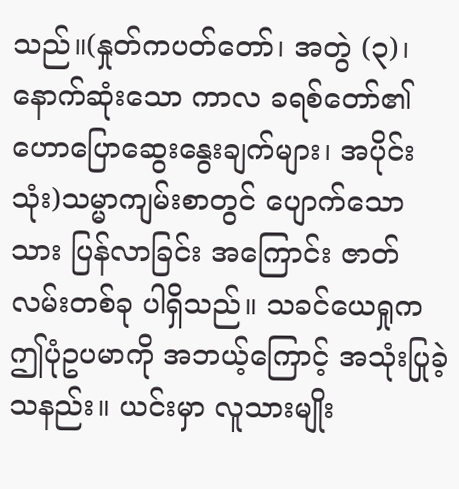သည်။(နှုတ်ကပတ်တော်၊ အတွဲ (၃)၊ နောက်ဆုံးသော ကာလ ခရစ်တော်၏ ဟောပြောဆွေးနွေးချက်များ၊ အပိုင်း သုံး)သမ္မာကျမ်းစာတွင် ပျောက်သောသား ပြန်လာခြင်း အကြောင်း ဇာတ်လမ်းတစ်ခု ပါရှိသည်။ သခင်ယေရှုက ဤပုံဥပမာကို အဘယ့်ကြောင့် အသုံးပြုခဲ့သနည်း။ ယင်းမှာ လူသားမျိုး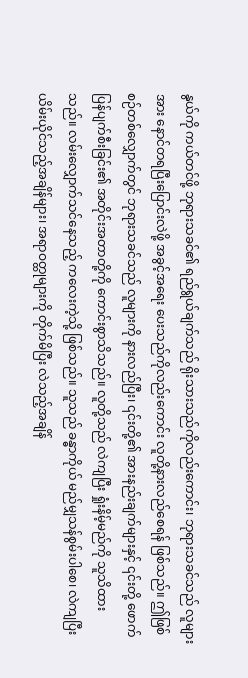နွယ်ကို ကယ်တင်ဖို့ ဘုရားသခင်၏ ရည်ရွယ်ချက်သည် ရိုးသားသည်ကိုလည်းကောင်း၊ ဘုရားသခင်သည် လူများအား နောင်တရပြီးပြောင်းလဲဖို့ အခွင့်အရေး ပေးသည်ကိုလည်းကောင်း လူတို့နားလည်စေရန် ဖြစ်သည်။ ဤဖြစ်စဉ်တစ်လျှောက်တွင် ဘုရားသခင်သည် လူများကို နားလည်ပြီး၊ ၎င်းတို့၏ အားနည်းချက်များနှင့် ၎င်းတို့ ဖောက်ပြန်ပျက်စီးခြင်း၏ အတိုင်းအတာတို့ကို ကောင်းစွာသိသည်။ လူတို့သည် လဲကျပြီး ရှုံးနိမ့်မည်ကို သူသိထားသည်။ လမ်းလျှောက်သင်နေသည့် ကလေးကဲ့သို့ ဖြစ်သည်။ သူသည် ခန္ဓာကိုယ် မည်မျှသန်စွမ်းပါစေ၊ လဲကျပြီး ယိမ်းယိုင်သည့်အချိန်များ၊ အရာဝတ္ထုများကို တိုက်မိပြီး လဲသည့်အချိန်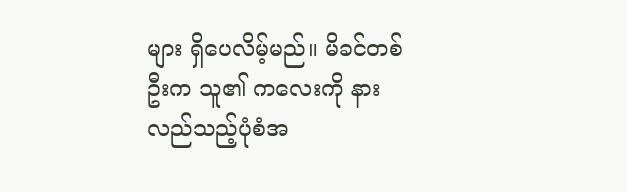များ ရှိပေလိမ့်မည်။ မိခင်တစ်ဦးက သူ၏ ကလေးကို နားလည်သည့်ပုံစံအ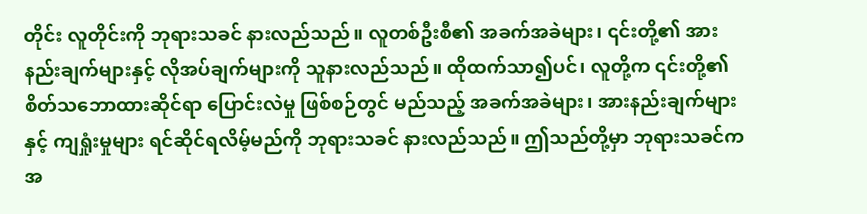တိုင်း လူတိုင်းကို ဘုရားသခင် နားလည်သည်။ လူတစ်ဦးစီ၏ အခက်အခဲများ၊ ၎င်းတို့၏ အားနည်းချက်များနှင့် လိုအပ်ချက်များကို သူနားလည်သည်။ ထိုထက်သာ၍ပင်၊ လူတို့က ၎င်းတို့၏ စိတ်သဘောထားဆိုင်ရာ ပြောင်းလဲမှု ဖြစ်စဉ်တွင် မည်သည့် အခက်အခဲများ၊ အားနည်းချက်များနှင့် ကျရှုံးမှုများ ရင်ဆိုင်ရလိမ့်မည်ကို ဘုရားသခင် နားလည်သည်။ ဤသည်တို့မှာ ဘုရားသခင်က အ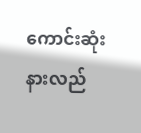ကောင်းဆုံး နားလည်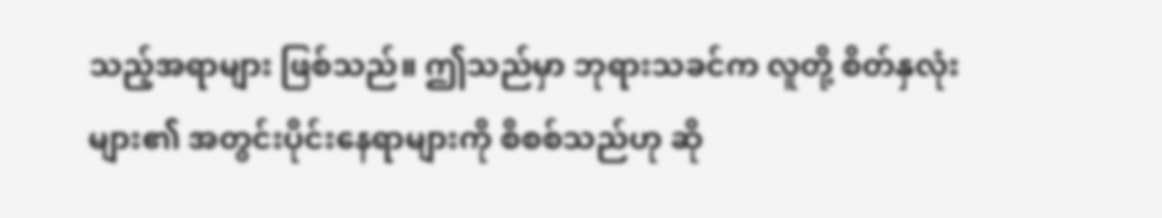သည့်အရာများ ဖြစ်သည်။ ဤသည်မှာ ဘုရားသခင်က လူတို့ စိတ်နှလုံးများ၏ အတွင်းပိုင်းနေရာများကို စိစစ်သည်ဟု ဆို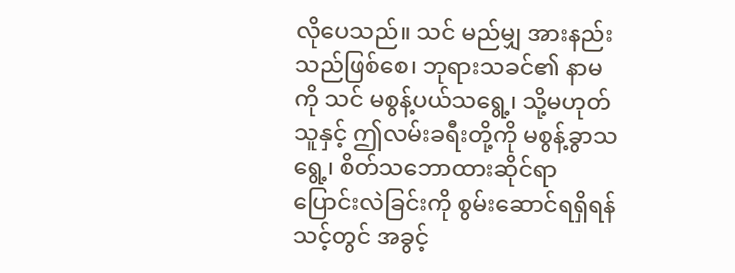လိုပေသည်။ သင် မည်မျှ အားနည်းသည်ဖြစ်စေ၊ ဘုရားသခင်၏ နာမကို သင် မစွန့်ပယ်သရွေ့၊ သို့မဟုတ် သူနှင့် ဤလမ်းခရီးတို့ကို မစွန့်ခွာသရွေ့၊ စိတ်သဘောထားဆိုင်ရာ ပြောင်းလဲခြင်းကို စွမ်းဆောင်ရရှိရန် သင့်တွင် အခွင့်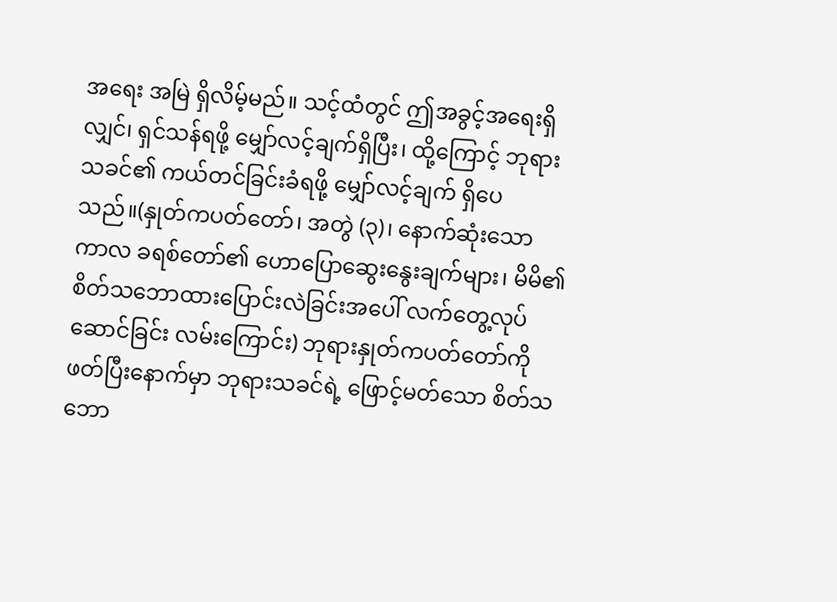အရေး အမြဲ ရှိလိမ့်မည်။ သင့်ထံတွင် ဤအခွင့်အရေးရှိလျှင်၊ ရှင်သန်ရဖို့ မျှော်လင့်ချက်ရှိပြီး၊ ထို့ကြောင့် ဘုရားသခင်၏ ကယ်တင်ခြင်းခံရဖို့ မျှော်လင့်ချက် ရှိပေသည်။(နှုတ်ကပတ်တော်၊ အတွဲ (၃)၊ နောက်ဆုံးသော ကာလ ခရစ်တော်၏ ဟောပြောဆွေးနွေးချက်များ၊ မိမိ၏စိတ်သဘောထားပြောင်းလဲခြင်းအပေါ် လက်တွေ့လုပ်ဆောင်ခြင်း လမ်းကြောင်း) ဘုရားနှုတ်ကပတ်တော်ကို ဖတ်ပြီးနောက်မှာ ဘုရားသခင်ရဲ့ ဖြောင့်မတ်သော စိတ်သဘော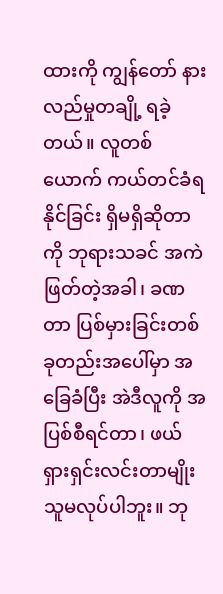ထားကို ကျွန်တော် နားလည်မှုတချို့ ရခဲ့တယ်။ လူတစ်ယောက် ကယ်တင်ခံရနိုင်ခြင်း ရှိမရှိဆိုတာကို ဘုရားသခင် အကဲဖြတ်တဲ့အခါ၊ ခဏတာ ပြစ်မှားခြင်းတစ်ခုတည်းအပေါ်မှာ အခြေခံပြီး အဲဒီလူကို အပြစ်စီရင်တာ၊ ဖယ်ရှားရှင်းလင်းတာမျိုး သူမလုပ်ပါဘူး။ ဘု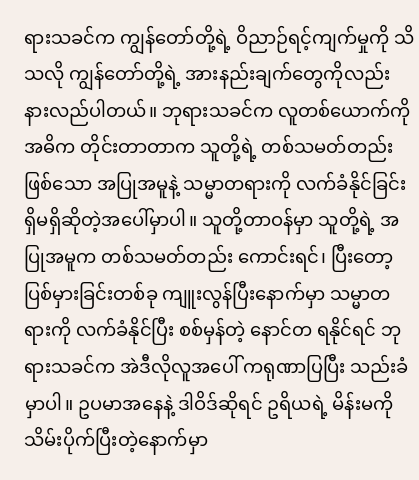ရားသခင်က ကျွန်တော်တို့ရဲ့ ဝိညာဉ်ရင့်ကျက်မှုကို သိသလို ကျွန်တော်တို့ရဲ့ အားနည်းချက်တွေကိုလည်း နားလည်ပါတယ်။ ဘုရားသခင်က လူတစ်ယောက်ကို အဓိက တိုင်းတာတာက သူတို့ရဲ့ တစ်သမတ်တည်းဖြစ်သော အပြုအမူနဲ့ သမ္မာတရားကို လက်ခံနိုင်ခြင်း ရှိမရှိဆိုတဲ့အပေါ်မှာပါ။ သူတို့တာဝန်မှာ သူတို့ရဲ့ အပြုအမူက တစ်သမတ်တည်း ကောင်းရင်၊ ပြီးတော့ ပြစ်မှားခြင်းတစ်ခု ကျူးလွန်ပြီးနောက်မှာ သမ္မာတရားကို လက်ခံနိုင်ပြီး စစ်မှန်တဲ့ နောင်တ ရနိုင်ရင် ဘုရားသခင်က အဲဒီလိုလူအပေါ် ကရုဏာပြပြီး သည်းခံမှာပါ။ ဥပမာအနေနဲ့ ဒါဝိဒ်ဆိုရင် ဥရိယရဲ့ မိန်းမကို သိမ်းပိုက်ပြီးတဲ့နောက်မှာ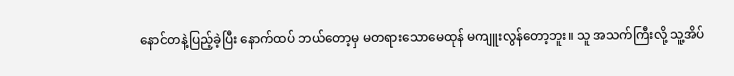နောင်တနဲ့ပြည့်ခဲ့ပြီး နောက်ထပ် ဘယ်တော့မှ မတရားသောမေထုန် မကျူးလွန်တော့ဘူး။ သူ အသက်ကြီးလို့ သူ့အိပ်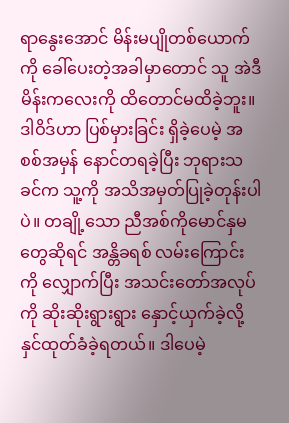ရာနွေးအောင် မိန်းမပျိုတစ်ယောက်ကို ခေါ်ပေးတဲ့အခါမှာတောင် သူ အဲဒီမိန်းကလေးကို ထိတောင်မထိခဲ့ဘူး။ ဒါဝိဒ်ဟာ ပြစ်မှားခြင်း ရှိခဲ့ပေမဲ့ အစစ်အမှန် နောင်တရခဲ့ပြီး ဘုရားသခင်က သူ့ကို အသိအမှတ်ပြုခဲ့တုန်းပါပဲ။ တချို့သော ညီအစ်ကိုမောင်နှမတွေဆိုရင် အန္တိခရစ် လမ်းကြောင်းကို လျှောက်ပြီး အသင်းတော်အလုပ်ကို ဆိုးဆိုးရွားရွား နှောင့်ယှက်ခဲ့လို့ နှင်ထုတ်ခံခဲ့ရတယ်။ ဒါပေမဲ့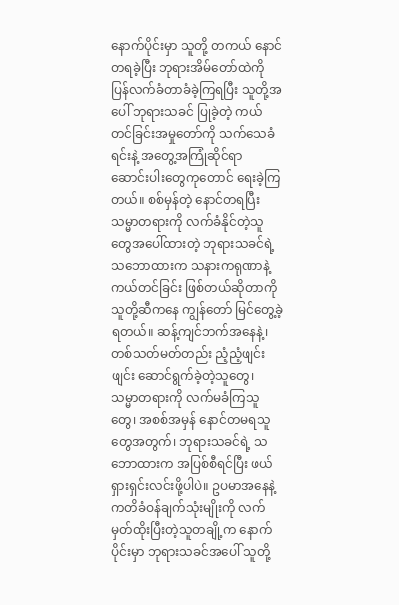နောက်ပိုင်းမှာ သူတို့ တကယ် နောင်တရခဲ့ပြီး ဘုရားအိမ်တော်ထဲကို ပြန်လက်ခံတာခံခဲ့ကြရပြီး သူတို့အပေါ် ဘုရားသခင် ပြုခဲ့တဲ့ ကယ်တင်ခြင်းအမှုတော်ကို သက်သေခံရင်းနဲ့ အတွေ့အကြုံဆိုင်ရာ ဆောင်းပါး‌တွေကုတောင် ရေးခဲ့ကြတယ်။ စစ်မှန်တဲ့ နောင်တရပြီး သမ္မာတရားကို လက်ခံနိုင်တဲ့သူတွေအပေါ်ထားတဲ့ ဘုရားသခင်ရဲ့ သဘောထားက သနားကရုဏာနဲ့ ကယ်တင်ခြင်း ဖြစ်တယ်ဆိုတာကို သူတို့ဆီကနေ ကျွန်တော် မြင်တွေ့ခဲ့ရတယ်။ ဆန့်ကျင်ဘက်အနေနဲ့၊ တစ်သတ်မတ်တည်း ညံ့ညံ့ဖျင်းဖျင်း ဆောင်ရွက်ခဲ့တဲ့သူတွေ၊ သမ္မာတရားကို လက်မခံကြသူတွေ၊ အစစ်အမှန် နောင်တမရသူတွေအတွက်၊ ဘုရားသခင်ရဲ့ သဘောထားက အပြစ်စီရင်ပြီး ဖယ်ရှားရှင်းလင်းဖို့ပါပဲ။ ဥပမာအနေနဲ့ ကတိခံဝန်ချက်သုံးမျိုးကို လက်မှတ်ထိုးပြီးတဲ့သူတချို့က နောက်ပိုင်းမှာ ဘုရားသခင်အပေါ် သူတို့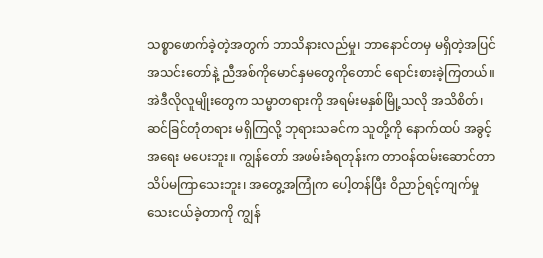သစ္စာဖောက်ခဲ့တဲ့အတွက် ဘာသိနားလည်မှု၊ ဘာနောင်တမှ မရှိတဲ့အပြင် အသင်းတော်နဲ့ ညီအစ်ကိုမောင်နှမတွေကိုတောင် ရောင်းစားခဲ့ကြတယ်။ အဲဒီလိုလူမျိုးတွေက သမ္မာတရားကို အရမ်းမနှစ်မြို့သလို အသိစိတ်၊ ဆင်ခြင်တုံတရား မရှိကြလို့ ဘုရားသခင်က သူတို့ကို နောက်ထပ် အခွင့်အရေး မပေးဘူး။ ကျွန်တော် အဖမ်းခံရတုန်းက တာဝန်ထမ်းဆောင်တာ သိပ်မကြာသေးဘူး၊ အတွေ့အကြုံက ပေါ့တန်ပြီး ဝိညာဉ်ရင့်ကျက်မှု သေးငယ်ခဲ့တာကို ကျွန်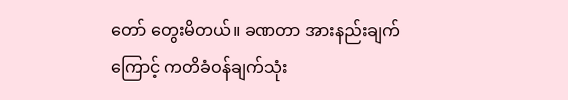တော် တွေးမိတယ်။ ခဏတာ အားနည်းချက်ကြောင့် ကတိခံဝန်ချက်သုံး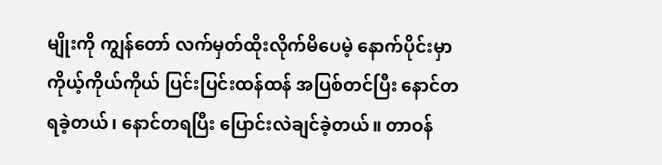မျိုးကို ကျွန်တော် လက်မှတ်ထိုးလိုက်မိပေမဲ့ နောက်ပိုင်းမှာ ကိုယ့်ကိုယ်ကိုယ် ပြင်းပြင်းထန်ထန် အပြစ်တင်ပြီး နောင်တရခဲ့တယ်၊ နောင်တရပြီး ပြောင်းလဲချင်ခဲ့တယ်။ တာဝန်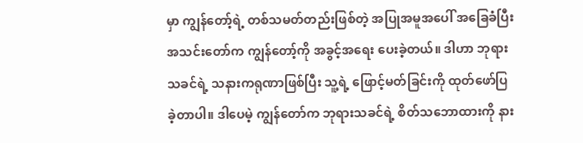မှာ ကျွန်တော့်ရဲ့ တစ်သမတ်တည်းဖြစ်တဲ့ အပြုအမူအပေါ် အခြေခံပြီး အသင်းတော်က ကျွန်တော့်ကို အခွင့်အရေး ပေးခဲ့တယ်။ ဒါဟာ ဘုရားသခင်ရဲ့ သနားကရုဏာဖြစ်ပြီး သူ့ရဲ့ ဖြောင့်မတ်ခြင်းကို ထုတ်ဖော်ပြခဲ့တာပါ။ ဒါပေမဲ့ ကျွန်တော်က ဘုရားသခင်ရဲ့ စိတ်သဘောထားကို နား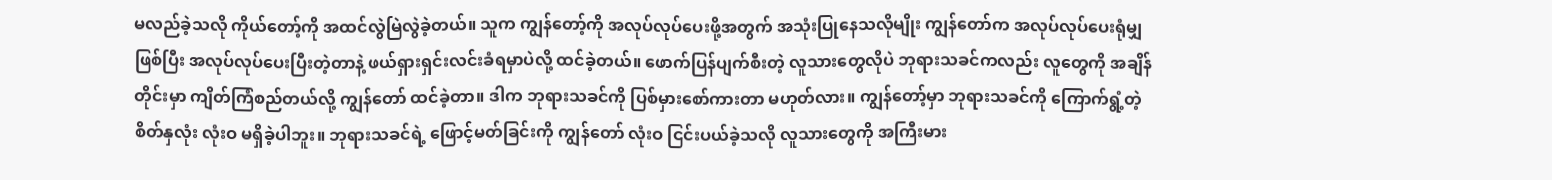မလည်ခဲ့သလို ကိုယ်တော့်ကို အထင်လွဲမြဲလွဲခဲ့တယ်။ သူက ကျွန်တော့်ကို အလုပ်လုပ်ပေးဖို့အတွက် အသုံးပြုနေသလိုမျိုး ကျွန်တော်က အလုပ်လုပ်ပေးရုံမျှဖြစ်ပြီး အလုပ်လုပ်ပေးပြီးတဲ့တာနဲ့ ဖယ်ရှားရှင်းလင်းခံရမှာပဲလို့ ထင်ခဲ့တယ်။ ဖောက်ပြန်ပျက်စီးတဲ့ လူသားတွေလိုပဲ ဘုရားသခင်ကလည်း လူတွေကို အချိန်တိုင်းမှာ ကျိတ်ကြံစည်တယ်လို့ ကျွန်တော် ထင်ခဲ့တာ။ ဒါက ဘုရားသခင်ကို ပြစ်မှားစော်ကားတာ မဟုတ်လား။ ကျွန်တော့်မှာ ဘုရားသခင်ကို ကြောက်ရွံ့တဲ့ စိတ်နှလုံး လုံးဝ မရှိခဲ့ပါဘူး။ ဘုရားသခင်ရဲ့ ဖြောင့်မတ်ခြင်းကို ကျွန်တော် လုံးဝ ငြင်းပယ်ခဲ့သလို လူသားတွေကို အကြီးမား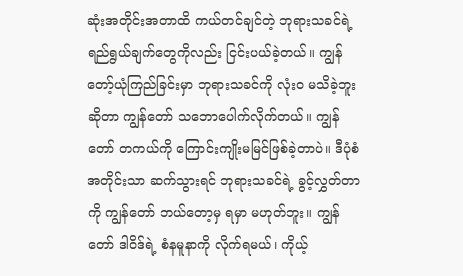ဆုံးအတိုင်းအတာထိ ကယ်တင်ချင်တဲ့ ဘုရားသခင်ရဲ့ ရည်ရွယ်ချက်တွေကိုလည်း ငြင်းပယ်ခဲ့တယ်။ ကျွန်တော့်ယုံကြည်ခြင်းမှာ ဘုရားသခင်ကို လုံးဝ မသိခဲ့ဘူးဆိုတာ ကျွန်တော် သဘောပေါက်လိုက်တယ်။ ကျွန်တော် တကယ်ကို ကြောင်းကျိုးမမြင်ဖြစ်ခဲ့တာပဲ။ ဒီပုံစံအတိုင်းသာ ဆက်သွားရင် ဘုရားသခင်ရဲ့ ခွင့်လွှတ်တာကို ကျွန်တော် ဘယ်တော့မှ ရမှာ မဟုတ်ဘူး။ ကျွန်တော် ဒါဝိဒ်ရဲ့ စံနမူနာကို လိုက်ရမယ်၊ ကိုယ့်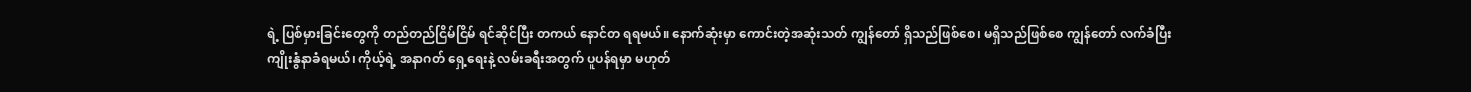ရဲ့ ပြစ်မှားခြင်းတွေကို တည်တည်ငြိမ်ငြိမ် ရင်ဆိုင်ပြီး တကယ် နောင်တ ရရမယ်။ နောက်ဆုံးမှာ ကောင်းတဲ့အဆုံးသတ် ကျွန်တော် ရှိသည်ဖြစ်စေ၊ မရှိသည်ဖြစ်စေ ကျွန်တော် လက်ခံပြီး ကျိုးနွံနာခံရမယ်၊ ကိုယ့်ရဲ့ အနာဂတ် ရှေ့ရေးနဲ့ လမ်းခရီးအတွက် ပူပန်ရမှာ မဟုတ်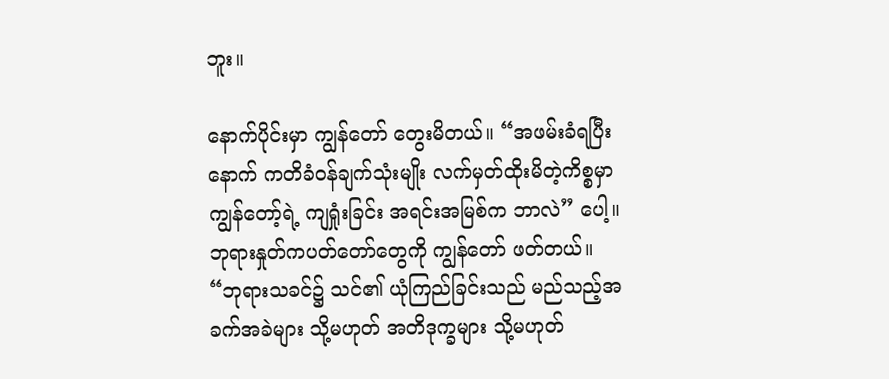ဘူး။

နောက်ပိုင်းမှာ ကျွန်တော် တွေးမိတယ်။ “အဖမ်းခံရပြီးနောက် ကတိခံဝန်ချက်သုံးမျိုး လက်မှတ်ထိုးမိတဲ့ကိစ္စမှာ ကျွန်တော့်ရဲ့ ကျရှုံးခြင်း အရင်းအမြစ်က ဘာလဲ” ပေါ့။ ဘုရားနှုတ်ကပတ်တော်တွေကို ကျွန်တော် ဖတ်တယ်။ “ဘုရားသခင်၌ သင်၏ ယုံကြည်ခြင်းသည် မည်သည့်အခက်အခဲများ သို့မဟုတ် အတိဒုက္ခများ သို့မဟုတ်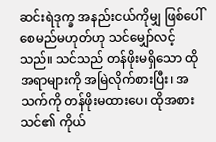ဆင်းရဲဒုက္ခ အနည်းငယ်ကိုမျှ ဖြစ်ပေါ်စေမည်မဟုတ်ဟု သင်မျှော်လင့်သည်။ သင်သည် တန်ဖိုးမရှိသော ထိုအရာများကို အမြဲလိုက်စားပြီး၊ အသက်ကို တန်ဖိုးမထားပေ၊ ထိုအစား သင်၏ ကိုယ်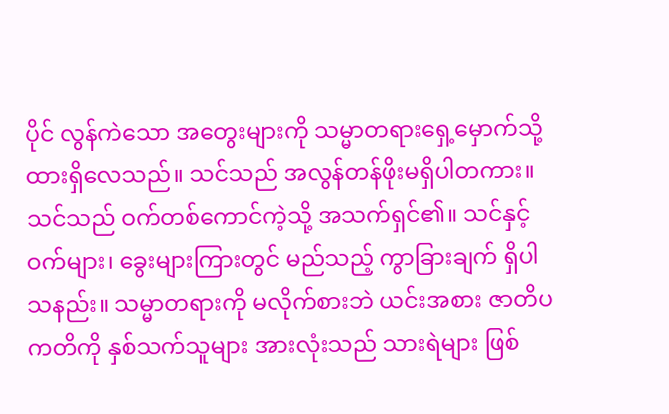ပိုင် လွန်ကဲသော အတွေးများကို သမ္မာတရားရှေ့မှောက်သို့ ထားရှိလေသည်။ သင်သည် အလွန်တန်ဖိုးမရှိပါတကား။ သင်သည် ဝက်တစ်ကောင်ကဲ့သို့ အသက်ရှင်၏။ သင်နှင့် ဝက်များ၊ ခွေးများကြားတွင် မည်သည့် ကွာ‌ခြားချက် ရှိပါသနည်း။ သမ္မာတရားကို မလိုက်စားဘဲ ယင်းအစား ဇာတိပကတိကို နှစ်သက်သူများ အားလုံးသည် သားရဲများ ဖြစ်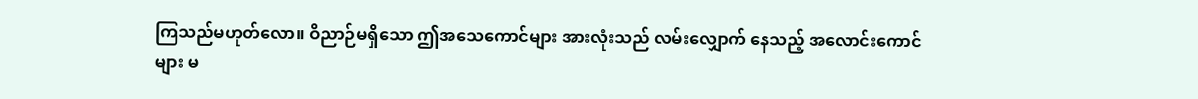ကြသည်မဟုတ်လော။ ဝိညာဉ်မရှိသော ဤအသေကောင်များ အားလုံးသည် လမ်းလျှောက် နေသည့် အလောင်းကောင်များ မ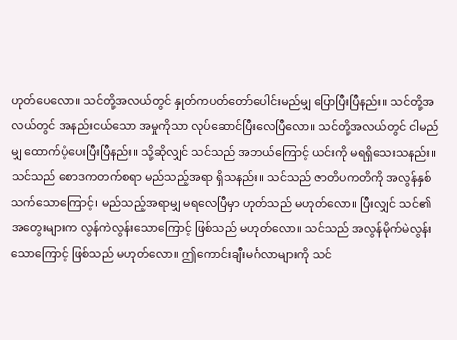ဟုတ်ပေလော။ သင်တို့အလယ်တွင် နှုတ်ကပတ်တော်ပေါင်းမည်မျှ ပြောပြီးပြီနည်း။ သင်တို့အလယ်တွင် အနည်းငယ်သော အမှုကိုသာ လုပ်ဆောင်ပြီးလေပြီလော။ သင်တို့အလယ်တွင် ငါမည်မျှ ထောက်ပံ့ပေးပြီးပြီနည်း။ သို့ဆိုလျှင် သင်သည် အဘယ်ကြောင့် ယင်းကို မရရှိသေးသနည်း။ သင်သည် စောဒကတက်စရာ မည်သည့်အရာ ရှိသနည်း။ သင်သည် ဇာတိပကတိကို အလွန်နှစ်သက်သောကြောင့်၊ မည်သည့်အရာမျှ မရလေပြီမှာ ဟုတ်သည် မဟုတ်လော။ ပြီးလျှင် သင်၏အတွေးများက လွန်ကဲလွန်းသောကြောင့် ဖြစ်သည် မဟုတ်လော။ သင်သည် အလွန်မိုက်မဲလွန်းသောကြောင့် ဖြစ်သည် မဟုတ်လော။ ဤကောင်းချီးမင်္ဂလာများကို သင်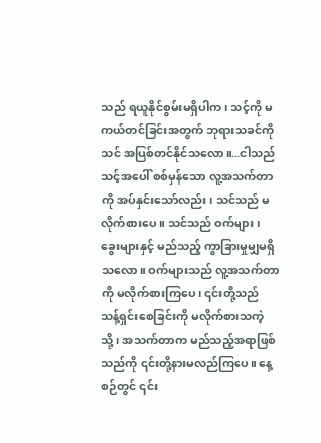သည် ရယူနိုင်စွမ်းမရှိပါက၊ သင့်ကို မကယ်တင်ခြင်းအတွက် ဘုရားသခင်ကို သင် အပြစ်တင်နိုင်သလော။...ငါသည် သင့်အပေါ် စစ်မှန်သော လူ့အသက်တာကို အပ်နှင်းသော်လည်း၊ သင်သည် မလိုက်စားပေ။ သင်သည် ဝက်များ၊ ခွေးများနှင့် မည်သည့် ကွာခြားမှုမျှမရှိသလော။ ဝက်များသည် လူ့အသက်တာကို မလိုက်စားကြပေ၊ ၎င်းတို့သည် သန့်ရှင်းစေခြင်းကို မလိုက်စားသကဲ့သို့၊ အသက်တာက မည်သည့်အရာဖြစ်သည်ကို ၎င်းတို့နားမလည်ကြပေ။ နေ့စဉ်တွင် ၎င်း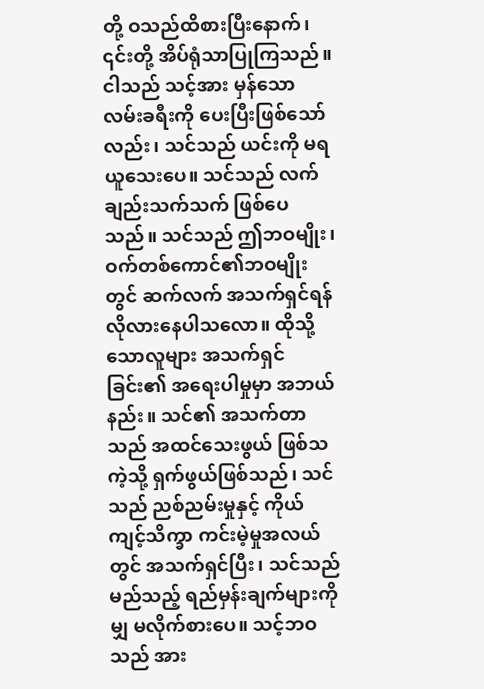တို့ ဝသည်ထိစားပြီးနောက်၊ ၎င်းတို့ အိပ်ရုံသာပြုကြသည်။ ငါသည် သင့်အား မှန်သော လမ်းခရီးကို ပေးပြီးဖြစ်သော်လည်း၊ သင်သည် ယင်းကို မရယူသေးပေ။ သင်သည် လက်ချည်းသက်သက် ဖြစ်ပေသည်။ သင်သည် ဤဘဝမျိုး၊ ဝက်တစ်ကောင်၏ဘဝမျိုးတွင် ဆက်လက် အသက်ရှင်ရန် လိုလားနေပါသလော။ ထိုသို့သောလူများ အသက်ရှင်ခြင်း၏ အရေးပါမှုမှာ အဘယ်နည်း။ သင်၏ အသက်တာသည် အထင်သေးဖွယ် ဖြစ်သကဲ့သို့ ရှက်ဖွယ်ဖြစ်သည်၊ သင်သည် ညစ်ညမ်းမှုနှင့် ကိုယ်ကျင့်သိက္ခာ ကင်းမဲ့မှုအလယ်တွင် အသက်ရှင်ပြီး၊ သင်သည် မည်သည့် ရည်မှန်းချက်များကိုမျှ မလိုက်စားပေ။ သင့်ဘဝသည် အား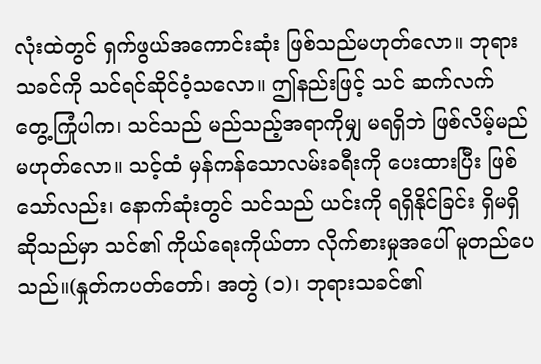လုံးထဲတွင် ရှက်ဖွယ်အကောင်းဆုံး ဖြစ်သည်မဟုတ်လော။ ဘုရားသခင်ကို သင်ရင်ဆိုင်ဝံ့သလော။ ဤနည်းဖြင့် သင် ဆက်လက် တွေ့ကြုံပါက၊ သင်သည် မည်သည့်အရာကိုမျှ မရရှိဘဲ ဖြစ်လိမ့်မည် မဟုတ်လော။ သင့်ထံ မှန်ကန်သောလမ်းခရီးကို ပေးထားပြီး ဖြစ်သော်လည်း၊ နောက်ဆုံးတွင် သင်သည် ယင်းကို ရရှိနိုင်ခြင်း ရှိမရှိဆိုသည်မှာ သင်၏ ကိုယ်ရေးကိုယ်တာ လိုက်စားမှုအပေါ် မူတည်ပေသည်။(နှုတ်ကပတ်တော်၊ အတွဲ (၁)၊ ဘုရားသခင်၏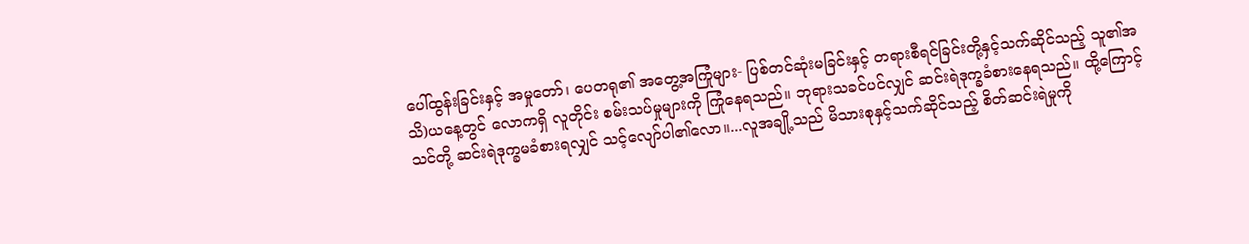ပေါ်ထွန်းခြင်းနှင့် အမှုတော်၊ ပေတရု၏ အတွေ့အကြုံများ- ပြစ်တင်ဆုံးမခြင်းနှင့် တရားစီရင်ခြင်းတို့နှင့်သက်ဆိုင်သည့် သူ၏အသိ)ယနေ့တွင် လောကရှိ လူတိုင်း စမ်းသပ်မှုများကို ကြုံနေရသည်။ ဘုရားသခင်ပင်လျှင် ဆင်းရဲဒုက္ခခံစားနေရသည်။ ထို့ကြောင့် သင်တို့ ဆင်းရဲဒုက္ခမခံစားရလျှင် သင့်လျော်ပါ၏လော။...လူအချို့သည် မိသားစုနှင့်သက်ဆိုင်သည့် စိတ်ဆင်းရဲမှုကို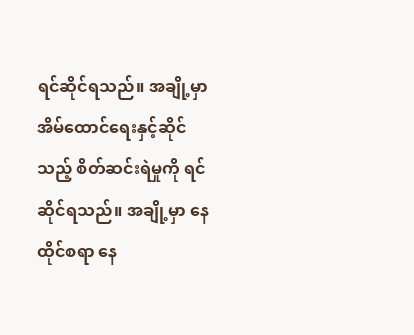ရင်ဆိုင်ရသည်။ အချို့မှာ အိမ်ထောင်ရေးနှင့်ဆိုင်သည့် စိတ်ဆင်းရဲမှုကို ရင်ဆိုင်ရသည်။ အချို့မှာ နေထိုင်စရာ နေ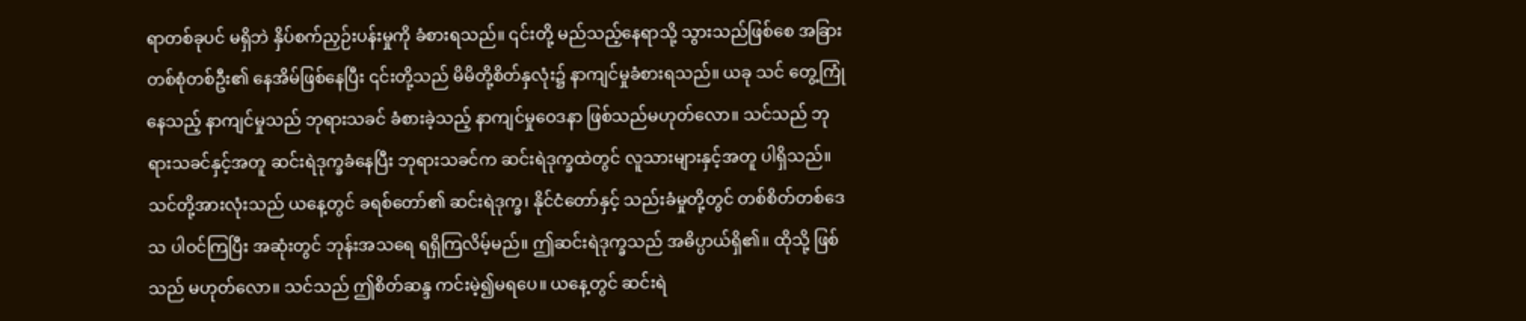ရာတစ်ခုပင် မရှိဘဲ နှိပ်စက်ညှဉ်းပန်းမှုကို ခံစားရသည်။ ၎င်းတို့ မည်သည့်နေရာသို့ သွားသည်ဖြစ်စေ အခြားတစ်စုံတစ်ဦး၏ နေအိမ်ဖြစ်နေပြီး ၎င်းတို့သည် မိမိတို့စိတ်နှလုံး၌ နာကျင်မှုခံစားရသည်။ ယခု သင် တွေ့ကြုံနေသည့် နာကျင်မှုသည် ဘုရားသခင် ခံစားခဲ့သည့် နာကျင်မှုဝေဒနာ ဖြစ်သည်မဟုတ်လော။ သင်သည် ဘုရားသခင်နှင့်အတူ ဆင်းရဲဒုက္ခခံနေပြီး ဘုရားသခင်က ဆင်းရဲဒုက္ခထဲတွင် လူသားများနှင့်အတူ ပါရှိသည်။ သင်တို့အားလုံးသည် ယနေ့တွင် ခရစ်တော်၏ ဆင်းရဲဒုက္ခ၊ နိုင်ငံတော်နှင့် သည်းခံမှုတို့တွင် တစ်စိတ်တစ်ဒေသ ပါဝင်ကြပြီး အဆုံးတွင် ဘုန်းအသရေ ရရှိကြလိမ့်မည်။ ဤဆင်းရဲဒုက္ခသည် အဓိပ္ပာယ်ရှိ၏။ ထိုသို့ ဖြစ်သည် မဟုတ်လော။ သင်သည် ဤစိတ်ဆန္ဒ ကင်းမဲ့၍မရပေ။ ယနေ့တွင် ဆင်းရဲ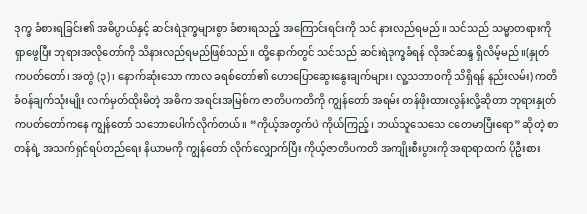ဒုက္ခ ခံစားရခြင်း၏ အဓိပ္ပာယ်နှင့် ဆင်းရဲဒုက္ခများစွာ ခံစားရသည့် အကြောင်းရင်းကို သင် နားလည်ရမည်။ သင်သည် သမ္မာတရားကို ရှာဖွေပြီး ဘုရားအလိုတော်ကို သိနားလည်ရမည်ဖြစ်သည်။ ထို့နောက်တွင် သင်သည် ဆင်းရဲဒုက္ခခံရန် လိုအင်ဆန္ဒ ရှိလိမ့်မည်။(နှုတ်ကပတ်တော်၊ အတွဲ (၃)၊ နောက်ဆုံးသော ကာလ ခရစ်တော်၏ ဟောပြောဆွေးနွေးချက်များ၊ လူ့သဘာဝကို သိရှိရန် နည်းလမ်း) ကတိခံဝန်ချက်သုံးမျိုး လက်မှတ်ထိုးမိတဲ့ အဓိက အရင်းအမြစ်က ဇာတိပကတိကို ကျွန်တော် အရမ်း တန်ဖိုးထားလွန်းလို့ဆိုတာ ဘုရားနှုတ်ကပတ်တော်ကနေ ကျွန်တော် သဘောပေါက်လိုက်တယ်။ “ကိုယ့်အတွက်ပဲ ကိုယ်ကြည့်၊ ဘယ်သူသေသေ ငတေမာပြီးရော” ဆိုတဲ့ စာတန်ရဲ့ အသက်ရှင်ရပ်တည်ရေး နိယာမကို ကျွန်တော် လိုက်လျှောက်ပြီး ကိုယ့်ဇာတိပကတိ အကျိုးစီးပွားကို အရာရာထက် ပိုဦးစား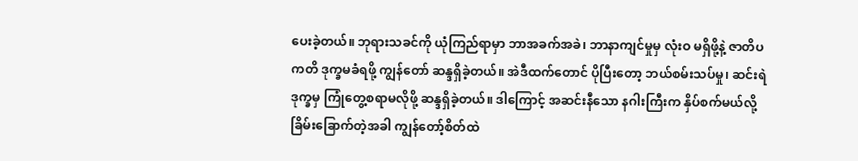ပေးခဲ့တယ်။ ဘုရားသခင်ကို ယုံကြည်ရာမှာ ဘာအခက်အခဲ၊ ဘာနာကျင်မှုမှ လုံးဝ မရှိဖို့နဲ့ ဇာတိပကတိ ဒုက္ခမခံရဖို့ ကျွန်တော် ဆန္ဒရှိခဲ့တယ်။ အဲဒီထက်တောင် ပိုပြီးတော့ ဘယ်စမ်းသပ်မှု၊ ဆင်းရဲဒုက္ခမှ ကြုံတွေ့စရာမလိုဖို့ ဆန္ဒရှိခဲ့တယ်။ ဒါကြောင့် အဆင်းနီသော နဂါးကြီးက နှိပ်စက်မယ်လို့ ခြိမ်းခြောက်တဲ့အခါ ကျွန်တော့်စိတ်ထဲ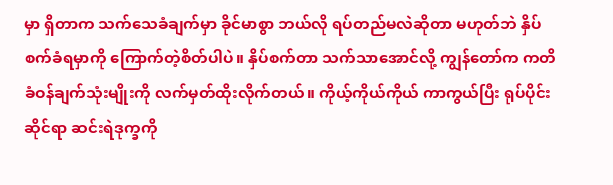မှာ ရှိတာက သက်သေခံချက်မှာ ခိုင်မာစွာ ဘယ်လို ရပ်တည်မလဲဆိုတာ မဟုတ်ဘဲ နှိပ်စက်ခံရမှာကို ကြောက်တဲ့စိတ်ပါပဲ။ နှိပ်စက်တာ သက်သာအောင်လို့ ကျွန်တော်က ကတိခံဝန်ချက်သုံးမျိုးကို လက်မှတ်ထိုးလိုက်တယ်။ ကိုယ့်ကိုယ်ကိုယ် ကာကွယ်ပြီး ရုပ်ပိုင်းဆိုင်ရာ ဆင်းရဲဒုက္ခကို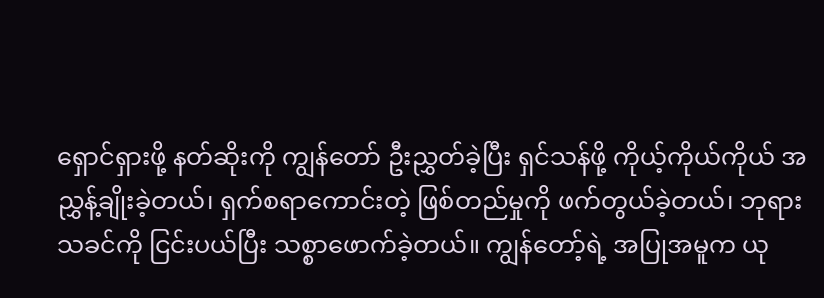ရှောင်ရှားဖို့ နတ်ဆိုးကို ကျွန်တော် ဦးညွှတ်ခဲ့ပြီး ရှင်သန်ဖို့ ကိုယ့်ကိုယ်ကိုယ် အညွှန့်ချိုးခဲ့တယ်၊ ရှက်စရာကောင်းတဲ့ ဖြစ်တည်မှုကို ဖက်တွယ်ခဲ့တယ်၊ ဘုရားသခင်ကို ငြင်းပယ်ပြီး သစ္စာဖောက်ခဲ့တယ်။ ကျွန်တော့်ရဲ့ အပြုအမူက ယု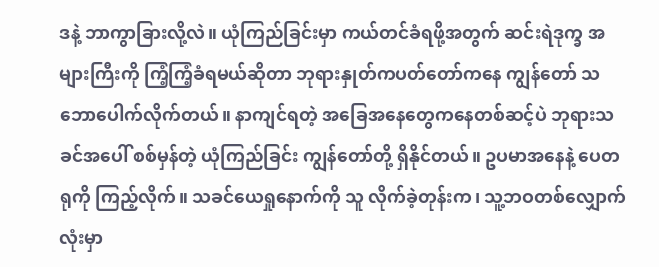ဒနဲ့ ဘာကွာခြားလို့လဲ။ ယုံကြည်ခြင်းမှာ ကယ်တင်ခံရဖို့အတွက် ဆင်းရဲဒုက္ခ အများကြီးကို ကြံ့ကြံ့ခံရမယ်ဆိုတာ ဘုရားနှုတ်ကပတ်တော်ကနေ ကျွန်တော် သဘောပေါက်လိုက်တယ်။ နာကျင်ရတဲ့ အခြေအနေတွေကနေတစ်ဆင့်ပဲ ဘုရားသခင်အပေါ် စစ်မှန်တဲ့ ယုံကြည်ခြင်း ကျွန်တော်တို့ ရှိနိုင်တယ်။ ဥပမာအနေနဲ့ ပေတရုကို ကြည့်လိုက်။ သခင်ယေရှုနောက်ကို သူ လိုက်ခဲ့တုန်းက၊ သူ့ဘဝတစ်လျှောက်လုံးမှာ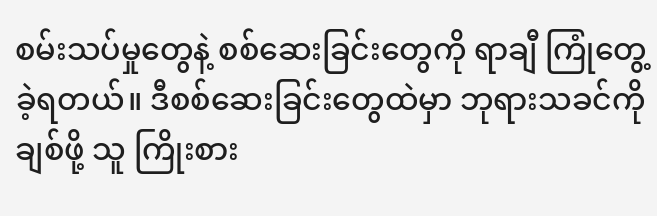စမ်းသပ်မှုတွေနဲ့ စစ်ဆေးခြင်းတွေကို ရာချီ ကြုံတွေ့ခဲ့ရတယ်။ ဒီစစ်ဆေးခြင်းတွေထဲမှာ ဘုရားသခင်ကို ချစ်ဖို့ သူ ကြိုးစား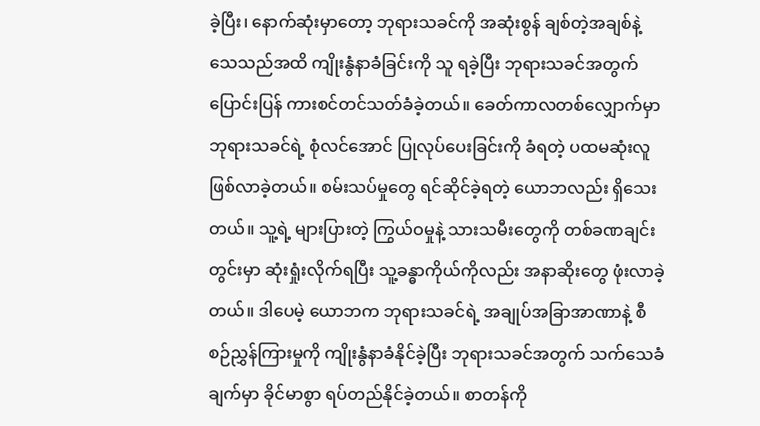ခဲ့ပြီး၊ နောက်ဆုံးမှာတော့ ဘုရားသခင်ကို အဆုံးစွန် ချစ်တဲ့အချစ်နဲ့ သေသည်အထိ ကျိုးနွံနာခံခြင်းကို သူ ရခဲ့ပြီး ဘုရားသခင်အတွက် ပြောင်းပြန် ကားစင်တင်သတ်ခံခဲ့တယ်။ ခေတ်ကာလတစ်လျှောက်မှာ ဘုရားသခင်ရဲ့ စုံလင်အောင် ပြုလုပ်ပေးခြင်းကို ခံရတဲ့ ပထမဆုံးလူ ဖြစ်လာခဲ့တယ်။ စမ်းသပ်မှုတွေ ရင်ဆိုင်ခဲ့ရတဲ့ ယောဘလည်း ရှိသေးတယ်။ သူ့ရဲ့ များပြားတဲ့ ကြွယ်ဝမှုနဲ့ သားသမီးတွေကို တစ်ခဏချင်းတွင်းမှာ ဆုံးရှုံးလိုက်ရပြီး သူ့ခန္ဓာကိုယ်ကိုလည်း အနာဆိုးတွေ ဖုံးလာခဲ့တယ်။ ဒါပေမဲ့ ယောဘက ဘုရားသခင်ရဲ့ အချုပ်အခြာအာဏာနဲ့ စီစဉ်ညွှန်ကြားမှုကို ကျိုးနွံနာခံနိုင်ခဲ့ပြီး ဘုရားသခင်အတွက် သက်သေခံချက်မှာ ခိုင်မာစွာ ရပ်တည်နိုင်ခဲ့တယ်။ စာတန်ကို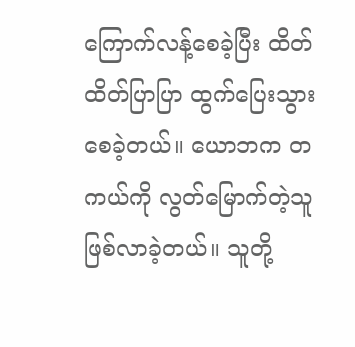ကြောက်လန့်စေခဲ့ပြီး ထိတ်ထိတ်ပြာပြာ ထွက်ပြေးသွားစေခဲ့တယ်။ ယောဘက တကယ်ကို လွတ်မြောက်တဲ့သူ ဖြစ်လာခဲ့တယ်။ သူတို့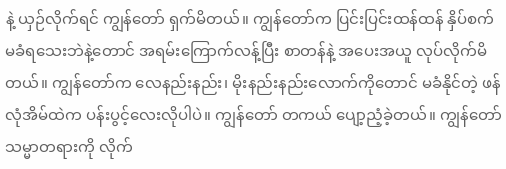နဲ့ ယှဉ်လိုက်ရင် ကျွန်တော် ရှက်မိတယ်။ ကျွန်တော်က ပြင်းပြင်းထန်ထန် နှိပ်စက်မခံရသေးဘဲနဲ့တောင် အရမ်းကြောက်လန့်ပြီး စာတန်နဲ့ အပေးအယူ လုပ်လိုက်မိတယ်။ ကျွန်တော်က လေနည်းနည်း၊ မိုးနည်းနည်းလောက်ကိုတောင် မခံနိုင်တဲ့ ဖန်လုံအိမ်ထဲက ပန်းပွင့်လေးလိုပါပဲ။ ကျွန်တော် တကယ် ပျော့ညံ့ခဲ့တယ်။ ကျွန်တော် သမ္မာတရားကို လိုက်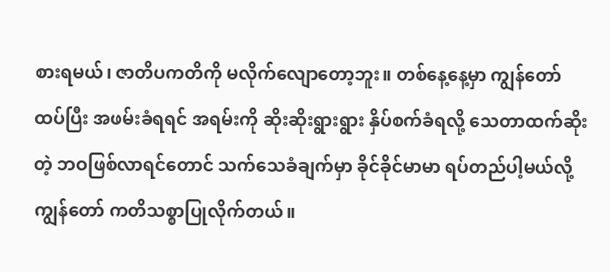စားရမယ်၊ ဇာတိပကတိကို မလိုက်လျောတော့ဘူး။ တစ်နေ့နေ့မှာ ကျွန်တော် ထပ်ပြီး အဖမ်းခံရရင် အရမ်းကို ဆိုးဆိုးရွားရွား နှိပ်စက်ခံရလို့ သေတာထက်ဆိုးတဲ့ ဘဝဖြစ်လာရင်တောင် သက်သေခံချက်မှာ ခိုင်ခိုင်မာမာ ရပ်တည်ပါ့မယ်လို့ ကျွန်တော် ကတိသစ္စာပြုလိုက်တယ်။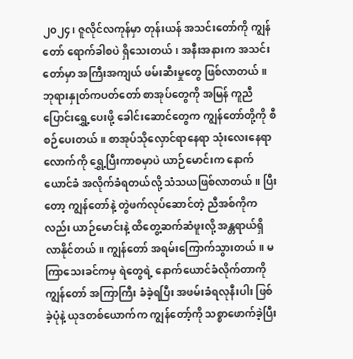၂၀၂၄၊ ဇူလိုင်လကုန်မှာ တုန်းယန် အသင်းတော်ကို ကျွန်တော် ရောက်ခါစပဲ ရှိသေးတယ်၊ အနီးအနားက အသင်းတော်မှာ အကြီးအကျယ် ဖမ်းဆီးမှုတွေ ဖြစ်လာတယ်။ ဘုရားနှုတ်ကပတ်တော် စာအုပ်တွေကို အမြန် ကူညီပြောင်းရွှေ့ပေးဖို့ ခေါင်းဆောင်တွေက ကျွန်တော်တို့ကို စီစဉ်ပေးတယ်။ စာအုပ်သိုလှောင်ရာနေရာ သုံးလေးနေရာလောက်ကို ရွှေ့ပြီးကာစမှာပဲ ယာဉ်မောင်းက နောက်ယောင်ခံ အလိုက်ခံရတယ်လို့ သံသယဖြစ်လာတယ်။ ပြီးတော့ ကျွန်တော်နဲ့ တွဲဖက်လုပ်ဆောင်တဲ့ ညီအစ်ကိုကလည်း ယာဉ်မောင်းနဲ့ ထိတွေ့ဆက်ဆံဖူးလို့ အန္တရာယ်ရှိလာနိုင်တယ်။ ကျွန်တော် အရမ်းကြောက်သွားတယ်။ မကြာသေးခင်ကမှ ရဲတွေရဲ့ နောက်ယောင်ခံလိုက်တာကို ကျွန်တော် အကြာကြီး ခံခဲ့ရပြီး အဖမ်းခံရလုနီးပါး ဖြစ်ခဲ့ပုံနဲ့ ယုဒတစ်ယောက်က ကျွန်တော့်ကို သစ္စာဖောက်ခဲ့ပြီး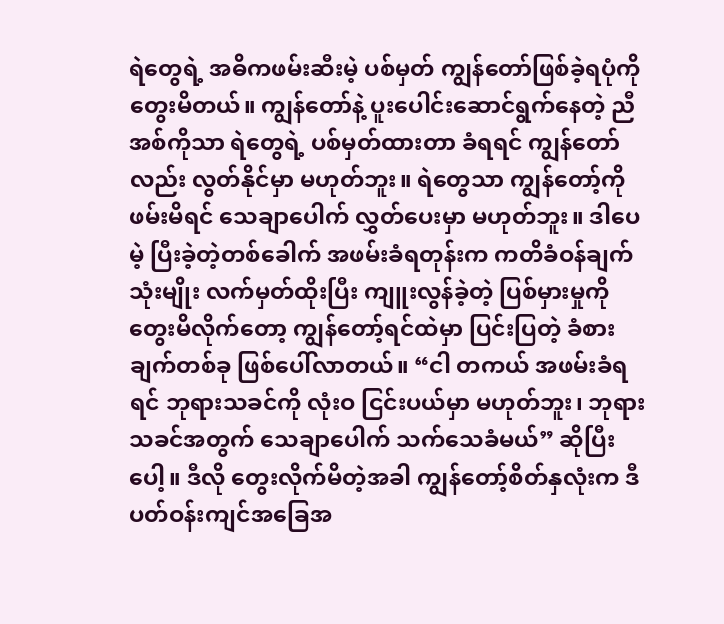ရဲတွေရဲ့ အဓိကဖမ်းဆီးမဲ့ ပစ်မှတ် ကျွန်တော်ဖြစ်ခဲ့ရပုံကို တွေးမိတယ်။ ကျွန်တော်နဲ့ ပူးပေါင်းဆောင်ရွက်နေတဲ့ ညီအစ်ကိုသာ ရဲတွေရဲ့ ပစ်မှတ်ထားတာ ခံရရင် ကျွန်တော်လည်း လွတ်နိုင်မှာ မဟုတ်ဘူး။ ရဲတွေသာ ကျွန်တော့်ကို ဖမ်းမိရင် သေချာပေါက် လွှတ်ပေးမှာ မဟုတ်ဘူး။ ဒါပေမဲ့ ပြီးခဲ့တဲ့တစ်ခေါက် အဖမ်းခံရတုန်းက ကတိခံဝန်ချက်သုံးမျိုး လက်မှတ်ထိုးပြီး ကျူးလွန်ခဲ့တဲ့ ပြစ်မှားမှုကို တွေးမိလိုက်တော့ ကျွန်တော့်ရင်ထဲမှာ ပြင်းပြတဲ့ ခံစားချက်တစ်ခု ဖြစ်ပေါ်လာတယ်။ “ငါ တကယ် အဖမ်းခံရရင် ဘုရားသခင်ကို လုံးဝ ငြင်းပယ်မှာ မဟုတ်ဘူး၊ ဘုရားသခင်အတွက် သေချာပေါက် သက်သေခံမယ်” ဆိုပြီးပေါ့။ ဒီလို တွေးလိုက်မိတဲ့အခါ ကျွန်တော့်စိတ်နှလုံးက ဒီပတ်ဝန်းကျင်အခြေအ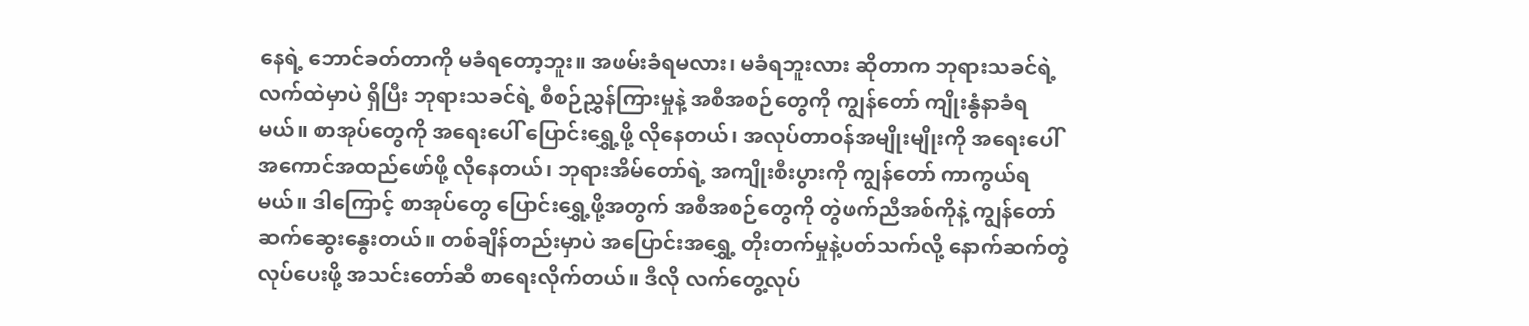နေရဲ့ ဘောင်ခတ်တာကို မခံရတော့ဘူး။ အဖမ်းခံရမလား၊ မခံရဘူးလား ဆိုတာက ဘုရားသခင်ရဲ့ လက်ထဲမှာပဲ ရှိပြီး ဘုရားသခင်ရဲ့ စီစဉ်ညွှန်ကြားမှုနဲ့ အစီအစဉ်တွေကို ကျွန်တော် ကျိုးနွံနာခံရမယ်။ စာအုပ်တွေကို အရေးပေါ် ပြောင်းရွှေ့ဖို့ လိုနေတယ်၊ အလုပ်တာဝန်အမျိုးမျိုးကို အရေးပေါ် အကောင်အထည်ဖော်ဖို့ လိုနေတယ်၊ ဘုရားအိမ်တော်ရဲ့ အကျိုးစီးပွားကို ကျွန်တော် ကာကွယ်ရမယ်။ ဒါကြောင့် စာအုပ်တွေ ပြောင်းရွှေ့ဖို့အတွက် အစီအစဉ်တွေကို တွဲဖက်ညီအစ်ကိုနဲ့ ကျွန်တော် ဆက်ဆွေးနွေးတယ်။ တစ်ချိန်တည်းမှာပဲ အပြောင်းအရွှေ့ တိုးတက်မှုနဲ့ပတ်သက်လို့ နောက်ဆက်တွဲလုပ်ပေးဖို့ အသင်းတော်ဆီ စာရေးလိုက်တယ်။ ဒီလို လက်တွေ့လုပ်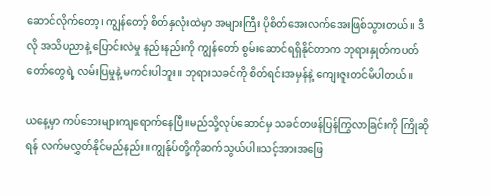ဆောင်လိုက်တော့၊ ကျွန်တော့် စိတ်နှလုံးထဲမှာ အများကြီး ပိုစိတ်အေးလက်အေးဖြစ်သွားတယ်။ ဒီလို အသိပညာနဲ့ ပြောင်းလဲမှု နည်းနည်းကို ကျွန်တော် စွမ်းဆောင်ရရှိနိုင်တာက ဘုရားနှုတ်ကပတ်တော်တွေရဲ့ လမ်းပြမှုနဲ့ မကင်းပါဘူး။ ဘုရားသခင်ကို စိတ်ရင်းအမှန်နဲ့ ကျေးဇူးတင်မိပါတယ်။

ယနေ့မှာ ကပ်ဘေးများကျရောက်နေပြီ။မည်သို့လုပ်ဆောင်မှ သခင်တဖန်ပြန်ကြွလာခြင်းကို ကြိုဆိုရန် လက်မလွှတ်နိုင်မည်နည်း။ကျွန်ုပ်တို့ကိုဆက်သွယ်ပါ။သင့်အားအဖြေ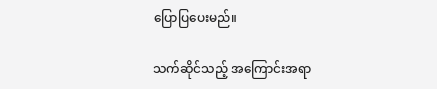ပြောပြပေးမည်။

သက်ဆိုင်သည့် အကြောင်းအရာ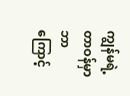ကျွန်မရဲ့ တာဝန်မှာ ဘာကြောင့်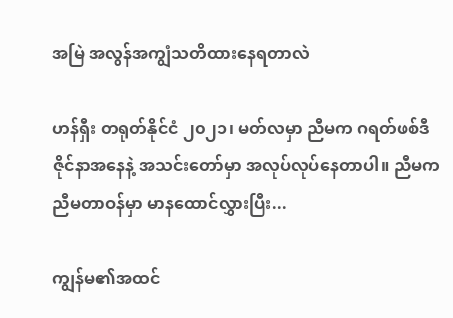အမြဲ အလွန်အကျွံသတိထားနေရတာလဲ

ဟန်ရှီး တရုတ်နိုင်ငံ ၂၀၂၁၊ မတ်လမှာ ညီမက ဂရတ်ဖစ်ဒီဇိုင်နာအနေနဲ့ အသင်းတော်မှာ အလုပ်လုပ်နေတာပါ။ ညီမက ညီမတာဝန်မှာ မာနထောင်လွှားပြီး...

ကျွန်မ၏အထင်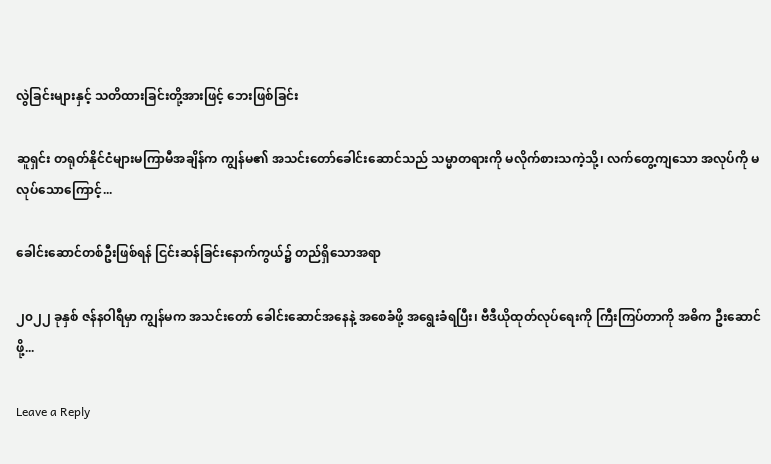လွဲခြင်းများနှင့် သတိထားခြင်းတို့အားဖြင့် ဘေးဖြစ်ခြင်း

ဆူရှင်း တရုတ်နိုင်ငံများမကြာမီအချိန်က ကျွန်မ၏ အသင်းတော်ခေါင်းဆောင်သည် သမ္မာတရားကို မလိုက်စားသကဲ့သို့၊ လက်တွေ့ကျသော အလုပ်ကို မလုပ်သောကြောင့်...

ခေါင်းဆောင်တစ်ဦးဖြစ်ရန် ငြင်းဆန်ခြင်းနောက်ကွယ်၌ တည်ရှိသောအရာ

၂၀၂၂ ခုနှစ် ဇန်နဝါရီမှာ ကျွန်မက အသင်းတော် ခေါင်းဆောင်အနေနဲ့ အစေခံဖို့ အရွေးခံရပြီး၊ ဗီဒီယိုထုတ်လုပ်ရေးကို ကြီးကြပ်တာကို အဓိက ဦးဆောင်ဖို့...

Leave a Reply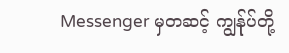Messenger မှတဆင့် ကျွန်ုပ်တို့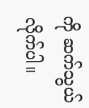ကို ဆက်သွယ်လိုက်ပါ။